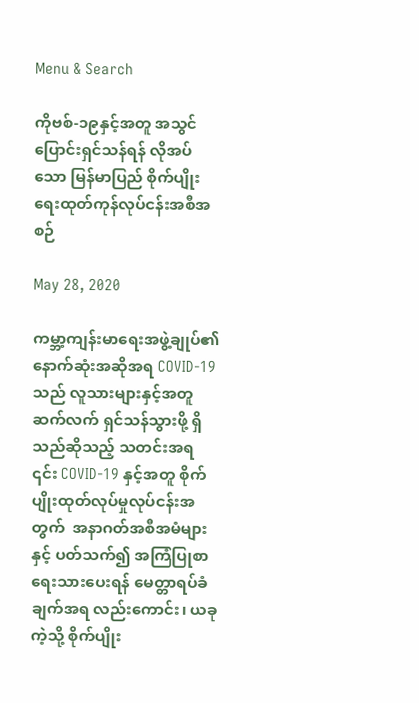Menu & Search

ကိုဗစ်-၁၉နှင့်အတူ အသွင်ပြောင်းရှင်သန်ရန် လိုအပ်သော မြန်မာပြည် စိုက်ပျိုးရေးထုတ်ကုန်လုပ်ငန်းအစီအစဉ်

May 28, 2020

ကမ္ဘာ့ကျန်းမာရေးအဖွဲ့ချုပ်၏ နောက်ဆုံးအဆိုအရ COVID-19 သည် လူသားများနှင့်အတူ ဆက်လက် ရှင်သန်သွားဖို့ ရှိသည်ဆိုသည့် သတင်းအရ ၎င်း COVID-19 နှင့်အတူ စိုက်ပျိုးထုတ်လုပ်မှုလုပ်ငန်းအတွက်  အနာဂတ်အစီအမံများနှင့် ပတ်သက်၍ အကြံပြုစာရေးသားပေးရန် မေတ္တာရပ်ခံချက်အရ လည်းကောင်း၊ ယခုကဲ့သို့ စိုက်ပျိုး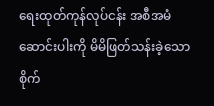ရေးထုတ်ကုန်လုပ်ငန်း အစီအမံဆောင်းပါးကို မိမိဖြတ်သန်းခဲ့သော စိုက်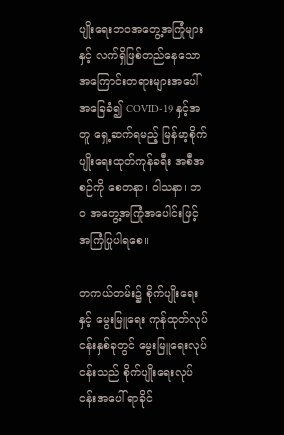ပျိုးရေးဘဝအတွေ့အကြုံများနှင့် လက်ရှိဖြစ်တည်နေသော အကြောင်းတရားများအပေါ် အခြေခံ၍ COVID-19 နှင့်အတူ ရှေ့ဆက်ရမည့် မြန်မာ့စိုက်ပျိုးရေးထုတ်ကုန်ခရီး အစီအစဉ်ကို စေတနာ၊ ဝါသနာ၊ ဘဝ အတွေ့အကြုံအပေါင်းဖြင့် အကြံပြုပါရစေ။

တကယ်တမ်း၌ စိုက်ပျိုးရေးနှင့် မွေးမြူရေး ကုန်ထုတ်လုပ်ငန်းနှစ်ခုတွင် မွေးမြူရေးလုပ်ငန်းသည် စိုက်ပျိုးရေးလုပ်ငန်းအပေါ် ရာခိုင်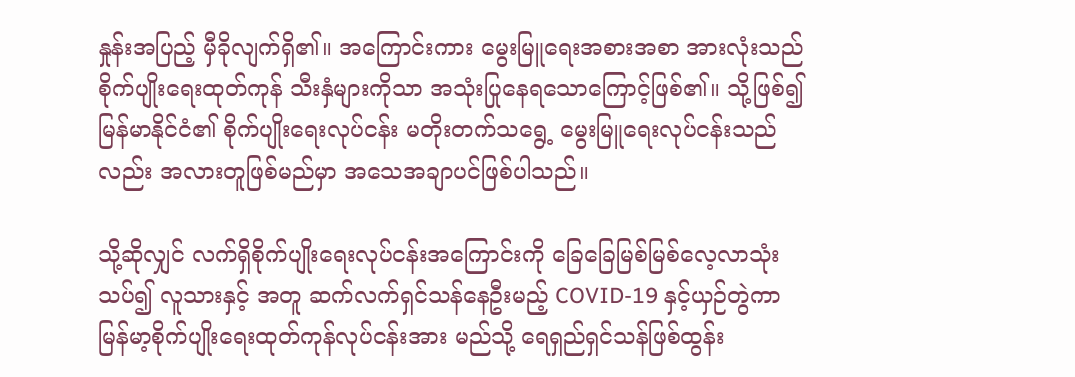နှုန်းအပြည့် မှီခိုလျက်ရှိ၏။ အကြောင်းကား မွေးမြူရေးအစားအစာ အားလုံးသည် စိုက်ပျိုးရေးထုတ်ကုန် သီးနှံများကိုသာ အသုံးပြုနေရသောကြောင့်ဖြစ်၏။ သို့ဖြစ်၍ မြန်မာနိုင်ငံ၏ စိုက်ပျိုးရေးလုပ်ငန်း မတိုးတက်သရွေ့ မွေးမြူရေးလုပ်ငန်းသည်လည်း အလားတူဖြစ်မည်မှာ အသေအချာပင်ဖြစ်ပါသည်။

သို့ဆိုလျှင် လက်ရှိစိုက်ပျိုးရေးလုပ်ငန်းအကြောင်းကို ခြေခြေမြစ်မြစ်လေ့လာသုံးသပ်၍ လူသားနှင့် အတူ ဆက်လက်ရှင်သန်နေဦးမည့် COVID-19 နှင့်ယှဉ်တွဲကာ မြန်မာ့စိုက်ပျိုးရေးထုတ်ကုန်လုပ်ငန်းအား မည်သို့ ရေရှည်ရှင်သန်ဖြစ်ထွန်း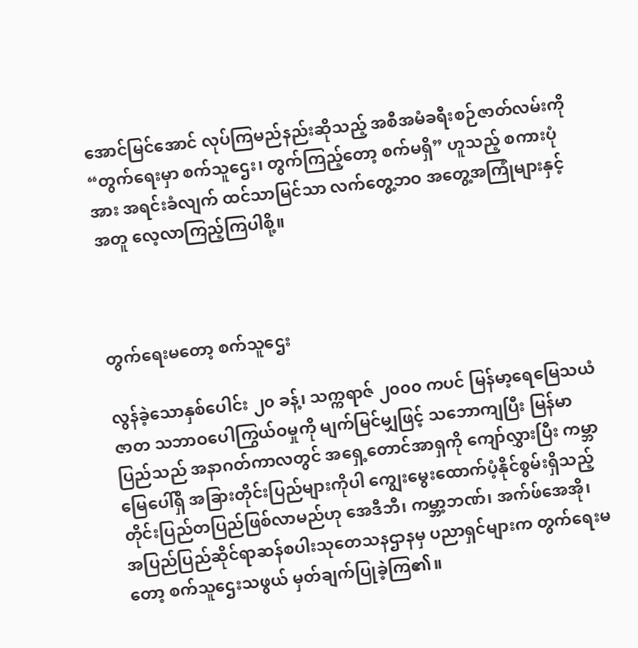အောင်မြင်အောင် လုပ်ကြမည်နည်းဆိုသည့် အစီအမံခရီးစဉ်ဇာတ်လမ်းကို “တွက်ရေးမှာ စက်သူဌေး၊ တွက်ကြည့်တော့ စက်မရှိ” ဟူသည့် စကားပုံအား အရင်းခံလျက် ထင်သာမြင်သာ လက်တွေ့ဘဝ အတွေ့အကြုံများနှင့်အတူ လေ့လာကြည့်ကြပါစို့။



တွက်ရေးမတော့ စက်သူဌေး

လွန်ခဲ့သောနှစ်ပေါင်း ၂၀ ခန့်၊ သက္ကရာဇ် ၂၀၀၀ ကပင် မြန်မာ့ရေမြေသယံဇာတ သဘာဝပေါကြွယ်ဝမှုကို မျက်မြင်မျှဖြင့် သဘောကျပြီး မြန်မာပြည်သည် အနာဂတ်ကာလတွင် အရှေ့တောင်အာရှကို ကျော်လွှားပြီး ကမ္ဘာမြေပေါ်ရှိ အခြားတိုင်းပြည်များကိုပါ ကျွေးမွေးထောက်ပံ့နိုင်စွမ်းရှိသည့် တိုင်းပြည်တပြည်ဖြစ်လာမည်ဟု အေဒီဘီ၊ ကမ္ဘာ့ဘဏ်၊ အက်ဖ်အေအို၊ အပြည်ပြည်ဆိုင်ရာဆန်စပါးသုတေသနဌာနမှ ပညာရှင်များက တွက်ရေးမတော့ စက်သူဌေးသဖွယ် မှတ်ချက်ပြုခဲ့ကြ၏။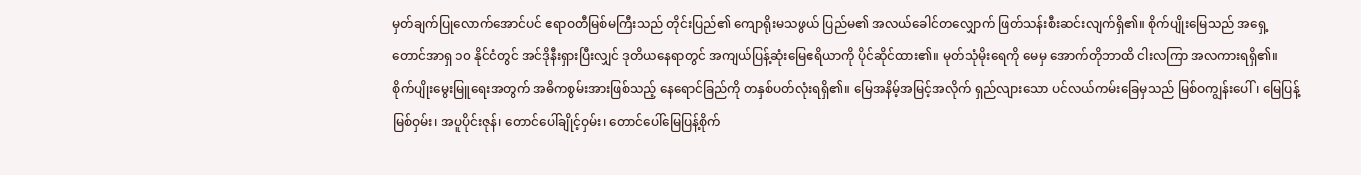မှတ်ချက်ပြုလောက်အောင်ပင် ဧရာဝတီမြစ်မကြီးသည် တိုင်းပြည်၏ ကျောရိုးမသဖွယ် ပြည်မ၏ အလယ်ခေါင်တလျှောက် ဖြတ်သန်းစီးဆင်းလျက်ရှိ၏။ စိုက်ပျိုးမြေသည် အရှေ့တောင်အာရှ ၁၀ နိုင်ငံတွင် အင်ဒိုနီးရှားပြီးလျှင် ဒုတိယနေရာတွင် အကျယ်ပြန့်ဆုံးမြေဧရိယာကို ပိုင်ဆိုင်ထား၏။ မုတ်သုံမိုးရေကို မေမှ အောက်တိုဘာထိ ငါးလကြာ အလကားရရှိ၏။ စိုက်ပျိုးမွေးမြူရေးအတွက် အဓိကစွမ်းအားဖြစ်သည့် နေရောင်ခြည်ကို တနှစ်ပတ်လုံးရရှိ၏။ မြေအနိမ့်အမြင့်အလိုက် ရှည်လျားသော ပင်လယ်ကမ်းခြေမှသည် မြစ်ဝကျွန်းပေါ်၊ မြေပြန့်မြစ်ဝှမ်း၊ အပူပိုင်းဇုန်၊ တောင်ပေါ်ချိုင့်ဝှမ်း၊ တောင်ပေါ်မြေပြန့်စိုက်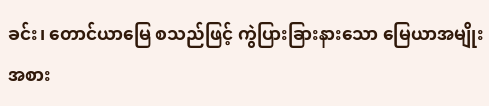ခင်း၊ တောင်ယာမြေ စသည်ဖြင့် ကွဲပြားခြားနားသော မြေယာအမျိုးအစား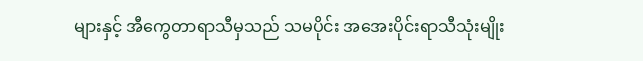များနှင့် အီကွေတာရာသီမှသည် သမပိုင်း အအေးပိုင်းရာသီသုံးမျိုး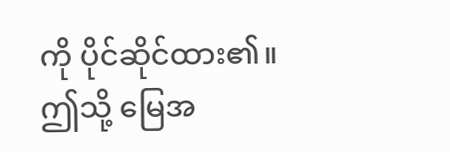ကို ပိုင်ဆိုင်ထား၏။ ဤသို့ မြေအ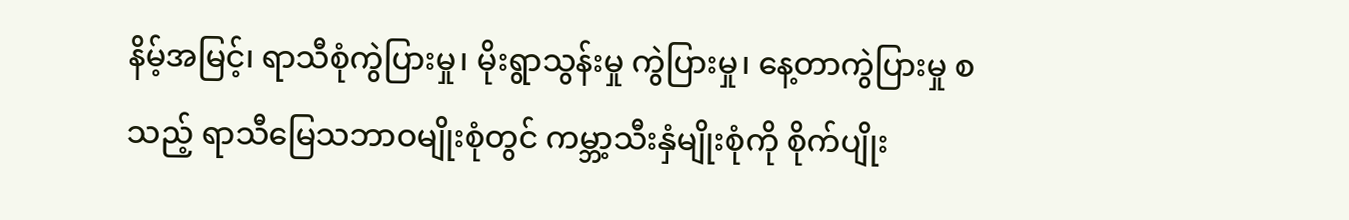နိမ့်အမြင့်၊ ရာသီစုံကွဲပြားမှု၊ မိုးရွာသွန်းမှု ကွဲပြားမှု၊ နေ့တာကွဲပြားမှု စသည့် ရာသီမြေသဘာဝမျိုးစုံတွင် ကမ္ဘာ့သီးနှံမျိုးစုံကို စိုက်ပျိုး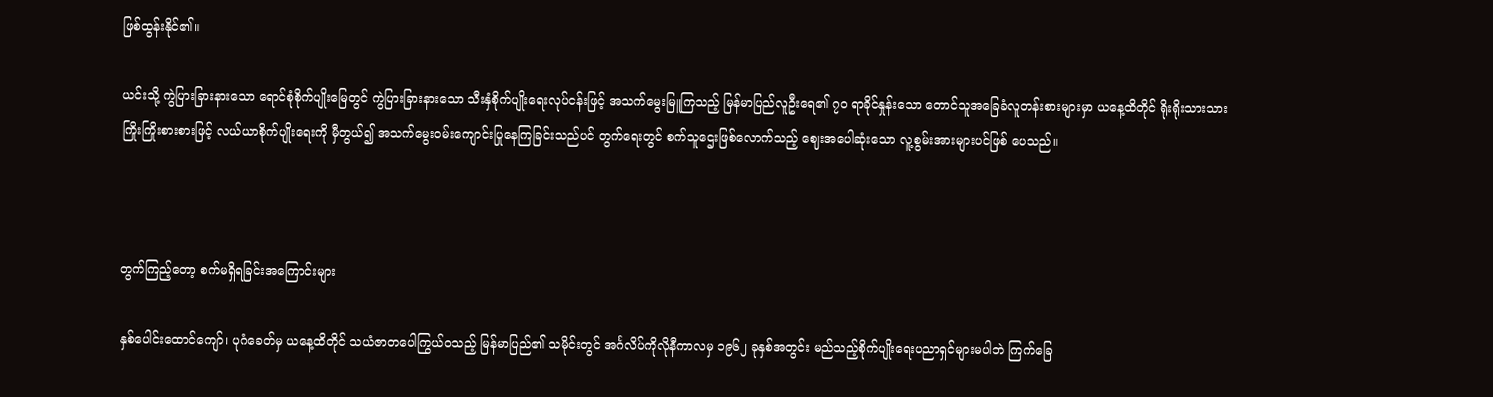ဖြစ်ထွန်းနိုင်၏။

ယင်းသို့ ကွဲပြားခြားနားသော ရောင်စုံစိုက်ပျိုးမြေတွင် ကွဲပြားခြားနားသော သီးနှံစိုက်ပျိုးရေးလုပ်ငန်းဖြင့် အသက်မွေးမြူကြသည့် မြန်မာပြည်လူဦးရေ၏ ၇၀ ရာခိုင်နှုန်းသော တောင်သူအခြေခံလူတန်းစားများမှာ ယနေ့ထိတိုင် ရိုးရိုးသားသား ကြိုးကြိုးစားစားဖြင့် လယ်ယာစိုက်ပျိုးရေးကို မှီတွယ်၍ အသက်မွေးဝမ်းကျောင်းပြုနေကြခြင်းသည်ပင် တွက်ရေးတွင် စက်သူဌေးဖြစ်လောက်သည့် ဈေးအပေါဆုံးသော လူ့စွမ်းအားများပင်ဖြစ် ပေသည်။



တွက်ကြည့်တော့ စက်မရှိရခြင်းအကြောင်းများ

နှစ်ပေါင်းထောင်ကျော်၊ ပုဂံခေတ်မှ ယနေ့ထိတိုင် သယံဇာတပေါကြွယ်ဝသည့် မြန်မာပြည်၏ သမိုင်းတွင် အင်္ဂလိပ်ကိုလိုနီကာလမှ ၁၉၆၂ ခုနှစ်အတွင်း မည်သည့်စိုက်ပျိုးရေးပညာရှင်များမပါဘဲ ကြက်ခြေ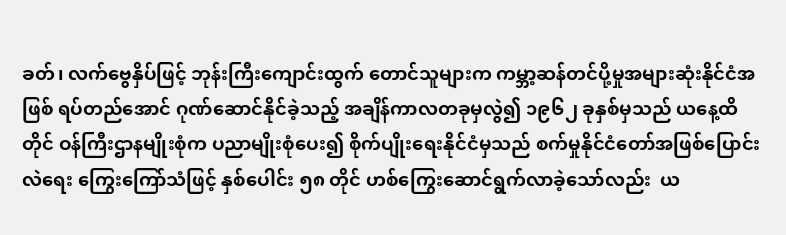ခတ်၊ လက်ဗွေနှိပ်ဖြင့် ဘုန်းကြီးကျောင်းထွက် တောင်သူများက ကမ္ဘာ့ဆန်တင်ပို့မှုအများဆုံးနိုင်ငံအဖြစ် ရပ်တည်အောင် ဂုဏ်ဆောင်နိုင်ခဲ့သည့် အချိန်ကာလတခုမှလွဲ၍ ၁၉၆၂ ခုနှစ်မှသည် ယနေ့ထိတိုင် ဝန်ကြီးဌာနမျိုးစုံက ပညာမျိုးစုံပေး၍ စိုက်ပျိုးရေးနိုင်ငံမှသည် စက်မှုနိုင်ငံတော်အဖြစ်ပြောင်းလဲရေး ကြွေးကြော်သံဖြင့် နှစ်ပေါင်း ၅၈ တိုင် ဟစ်ကြွေးဆောင်ရွက်လာခဲ့သော်လည်း  ယ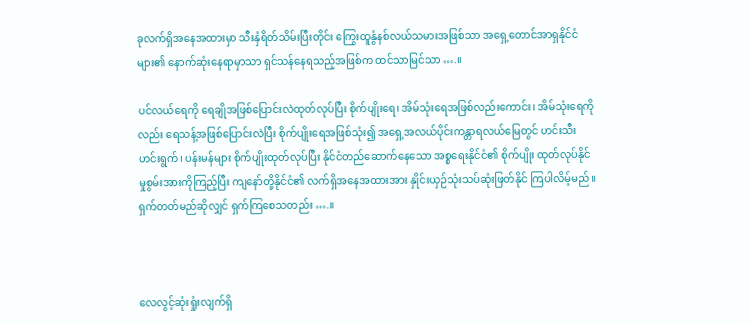ခုလက်ရှိအနေအထားမှာ သီးနှံရိတ်သိမ်းပြီးတိုင်း ကြွေးထူနွံနစ်လယ်သမားအဖြစ်သာ အရှေ့တောင်အာရှနိုင်ငံများ၏ နောက်ဆုံးနေရာမှာသာ ရှင်သန်နေရသည့်အဖြစ်က ထင်သာမြင်သာ ….။

ပင်လယ်ရေကို ရေချိုအဖြစ်ပြောင်းလဲထုတ်လုပ်ပြီး စိုက်ပျိုးရေ၊ အိမ်သုံးရေအဖြစ်လည်းကောင်း၊ အိမ်သုံးရေကိုလည်း ရေသန့်အဖြစ်ပြောင်းလဲပြီး စိုက်ပျိုးရေအဖြစ်သုံး၍ အရှေ့အလယ်ပိုင်းကန္တာရလယ်မြေတွင် ဟင်းသီးဟင်းရွက်၊ ပန်းမန်များ စိုက်ပျိုးထုတ်လုပ်ပြီး နိုင်ငံတည်ဆောက်နေသော အစ္စရေးနိုင်ငံ၏ စိုက်ပျိုး ထုတ်လုပ်နိုင်မှုစွမ်းအားကိုကြည့်ပြီး ကျနော်တို့နိုင်ငံ၏ လက်ရှိအနေအထားအား နှိုင်းယှဉ်သုံးသပ်ဆုံးဖြတ်နိုင် ကြပါလိမ့်မည်။  ရှက်တတ်မည်ဆိုလျှင် ရှက်ကြစေသတည်း ….။



လေလွင့်ဆုံးရှုံးလျက်ရှိ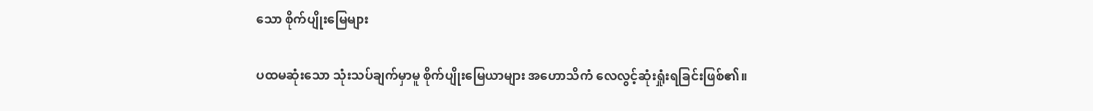သော စိုက်ပျိုးမြေများ

ပထမဆုံးသော သုံးသပ်ချက်မှာမူ စိုက်ပျိုးမြေယာများ အဟောသိကံ လေလွင့်ဆုံးရှုံးရခြင်းဖြစ်၏။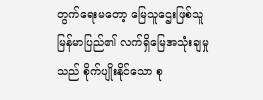တွက်ရေးမတော့ မြေသူဌေးဖြစ်သူ မြန်မာပြည်၏ လက်ရှိမြေအသုံးချမှုသည် စိုက်ပျိုးနိုင်သော စု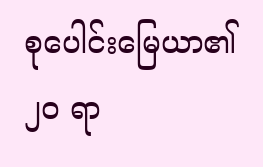စုပေါင်းမြေယာ၏ ၂၀ ရာ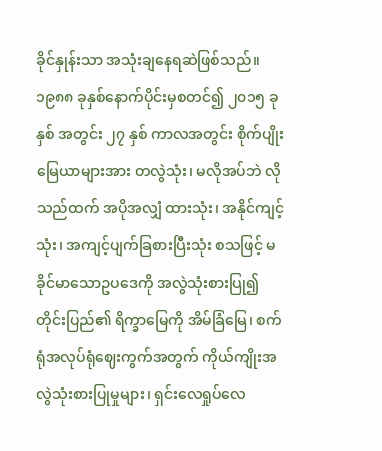ခိုင်နှုန်းသာ အသုံးချနေရဆဲဖြစ်သည်။ ၁၉၈၈ ခုနှစ်နောက်ပိုင်းမှစတင်၍ ၂၀၁၅ ခုနှစ် အတွင်း ၂၇ နှစ် ကာလအတွင်း စိုက်ပျိုးမြေယာများအား တလွဲသုံး၊ မလိုအပ်ဘဲ လိုသည်ထက် အပိုအလျှံ ထားသုံး၊ အနိုင်ကျင့်သုံး၊ အကျင့်ပျက်ခြစားပြီးသုံး စသဖြင့် မခိုင်မာသောဥပဒေကို အလွဲသုံးစားပြု၍ တိုင်းပြည်၏ ရိက္ခာမြေကို အိမ်ခြံမြေ၊ စက်ရုံအလုပ်ရုံဈေးကွက်အတွက် ကိုယ်ကျိုးအလွဲသုံးစားပြုမှုများ၊ ရှင်းလေရှုပ်လေ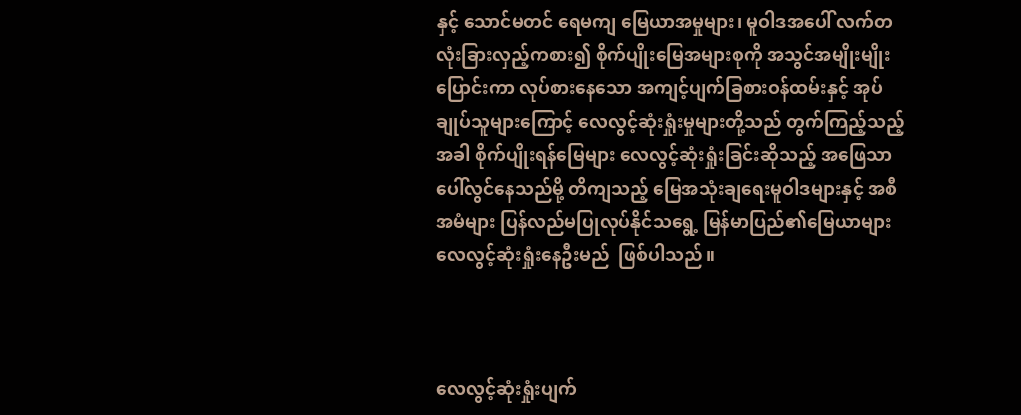နှင့် သောင်မတင် ရေမကျ မြေယာအမှုများ၊ မူဝါဒအပေါ် လက်တလုံးခြားလှည့်ကစား၍ စိုက်ပျိုးမြေအများစုကို အသွင်အမျိုးမျိုးပြောင်းကာ လုပ်စားနေသော အကျင့်ပျက်ခြစားဝန်ထမ်းနှင့် အုပ်ချုပ်သူများကြောင့် လေလွင့်ဆုံးရှုံးမှုများတို့သည် တွက်ကြည့်သည့်အခါ စိုက်ပျိုးရန်မြေများ လေလွင့်ဆုံးရှုံးခြင်းဆိုသည့် အဖြေသာ ပေါ်လွင်နေသည်မို့ တိကျသည့် မြေအသုံးချရေးမူဝါဒများနှင့် အစီအမံများ ပြန်လည်မပြုလုပ်နိုင်သရွေ့ မြန်မာပြည်၏မြေယာများ လေလွင့်ဆုံးရှုံးနေဦးမည်  ဖြစ်ပါသည်။



လေလွင့်ဆုံးရှုံးပျက်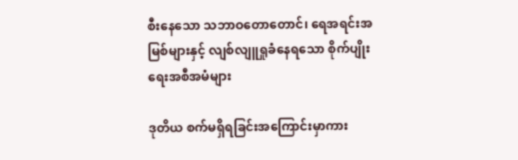စီးနေသော သဘာဝတောတောင်၊ ရေအရင်းအမြစ်များနှင့် လျစ်လျူရှုခံနေရသော စိုက်ပျိုးရေးအစီအမံများ

ဒုတိယ စက်မရှိရခြင်းအကြောင်းမှာကား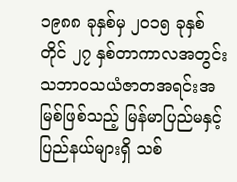၁၉၈၈ ခုနှစ်မှ ၂၀၁၅ ခုနှစ် တိုင် ၂၇ နှစ်တာကာလအတွင်း သဘာဝသယံဇာတအရင်းအမြစ်ဖြစ်သည့် မြန်မာပြည်မနှင့် ပြည်နယ်များရှိ သစ်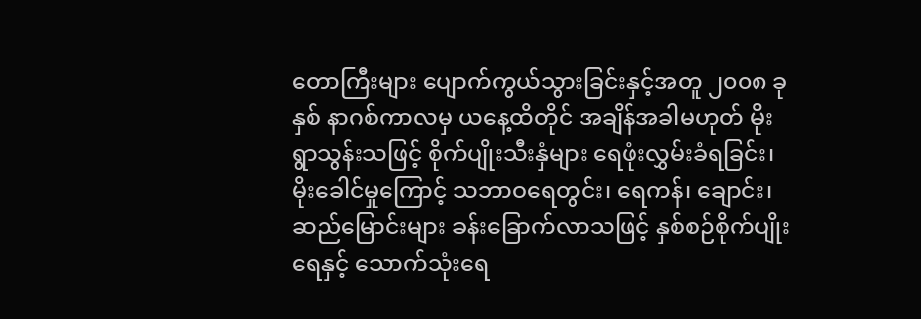တောကြီးများ ပျောက်ကွယ်သွားခြင်းနှင့်အတူ ၂၀၀၈ ခုနှစ် နာဂစ်ကာလမှ ယနေ့ထိတိုင် အချိန်အခါမဟုတ် မိုးရွာသွန်းသဖြင့် စိုက်ပျိုးသီးနှံများ ရေဖုံးလွှမ်းခံရခြင်း၊ မိုးခေါင်မှုကြောင့် သဘာဝရေတွင်း၊ ရေကန်၊ ချောင်း၊ ဆည်မြောင်းများ ခန်းခြောက်လာသဖြင့် နှစ်စဉ်စိုက်ပျိုးရေနှင့် သောက်သုံးရေ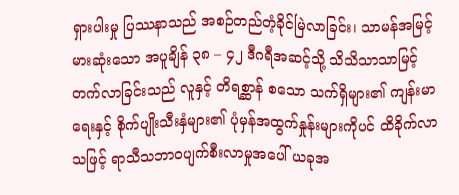ရှားပါးမှု ပြဿနာသည် အစဉ်တည်တံ့ခိုင်မြဲလာခြင်း၊ သာမန်အမြင့်မားဆုံးသော အပူချိန် ၃၈ – ၄၂ ဒီဂရီအဆင့်သို့ သိသိသာသာမြင့် တက်လာခြင်းသည် လူနှင့် တိရစ္ဆာန် စသော သက်ရှိများ၏ ကျန်းမာရေးနှင့် စိုက်ပျိုးသီးနှံများ၏ ပုံမှန်အထွက်နှုန်းများကိုပင် ထိခိုက်လာသဖြင့် ရာသီသဘာဝပျက်စီးလာမှုအပေါ် ယခုအ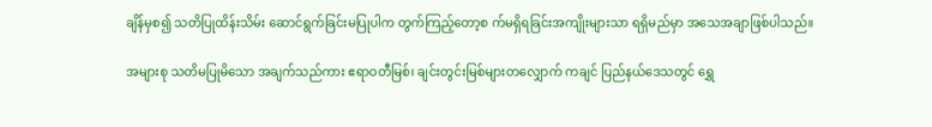ချိန်မှစ၍ သတိပြုထိန်းသိမ်း ဆောင်ရွက်ခြင်းမပြုပါက တွက်ကြည့်တော့စ က်မရှိရခြင်းအကျိုးများသာ ရရှိမည်မှာ အသေအချာဖြစ်ပါသည်။

အများစု သတိမပြုမိသော အချက်သည်ကား ဧရာဝတီမြစ်၊ ချင်းတွင်းမြစ်များတလျှောက် ကချင် ပြည်နယ်ဒေသတွင် ရွှေ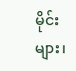မိုင်းများ၊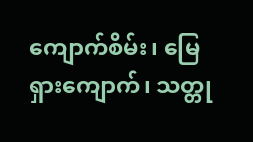ကျောက်စိမ်း၊ မြေရှားကျောက်၊ သတ္တု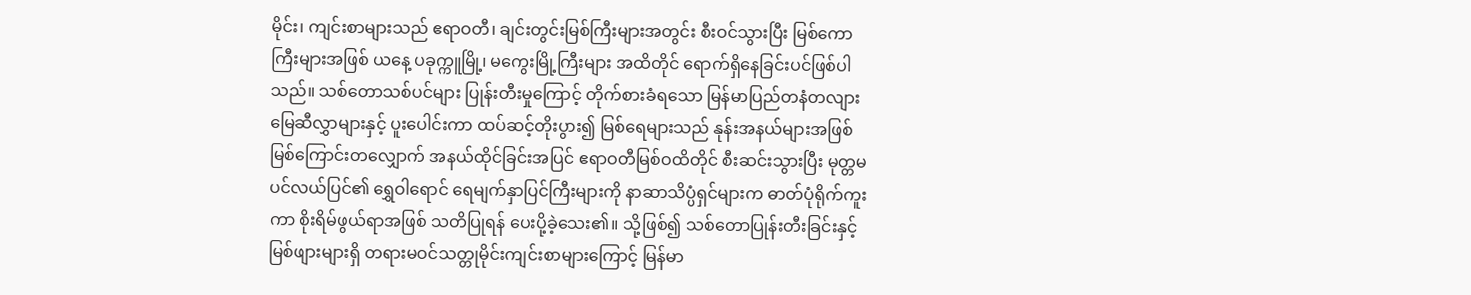မိုင်း၊ ကျင်းစာများသည် ဧရာဝတီ၊ ချင်းတွင်းမြစ်ကြီးများအတွင်း စီးဝင်သွားပြီး မြစ်ကောကြီးများအဖြစ် ယနေ့ ပခုက္ကူမြို့၊ မကွေးမြို့ကြီးများ အထိတိုင် ရောက်ရှိနေခြင်းပင်ဖြစ်ပါသည်။ သစ်တောသစ်ပင်များ ပြုန်းတီးမှုကြောင့် တိုက်စားခံရသော မြန်မာပြည်တနံတလျား မြေဆီလွှာများနှင့် ပူးပေါင်းကာ ထပ်ဆင့်တိုးပွား၍ မြစ်ရေများသည် နုန်းအနယ်များအဖြစ် မြစ်ကြောင်းတလျှောက် အနယ်ထိုင်ခြင်းအပြင် ဧရာဝတီမြစ်ဝထိတိုင် စီးဆင်းသွားပြီး မုတ္တမ ပင်လယ်ပြင်၏ ရွှေဝါရောင် ရေမျက်နှာပြင်ကြီးများကို နာဆာသိပ္ပံရှင်များက ဓာတ်ပုံရိုက်ကူးကာ စိုးရိမ်ဖွယ်ရာအဖြစ် သတိပြုရန် ပေးပို့ခဲ့သေး၏။ သို့ဖြစ်၍ သစ်တောပြုန်းတီးခြင်းနှင့် မြစ်ဖျားများရှိ တရားမဝင်သတ္တုမိုင်းကျင်းစာများကြောင့် မြန်မာ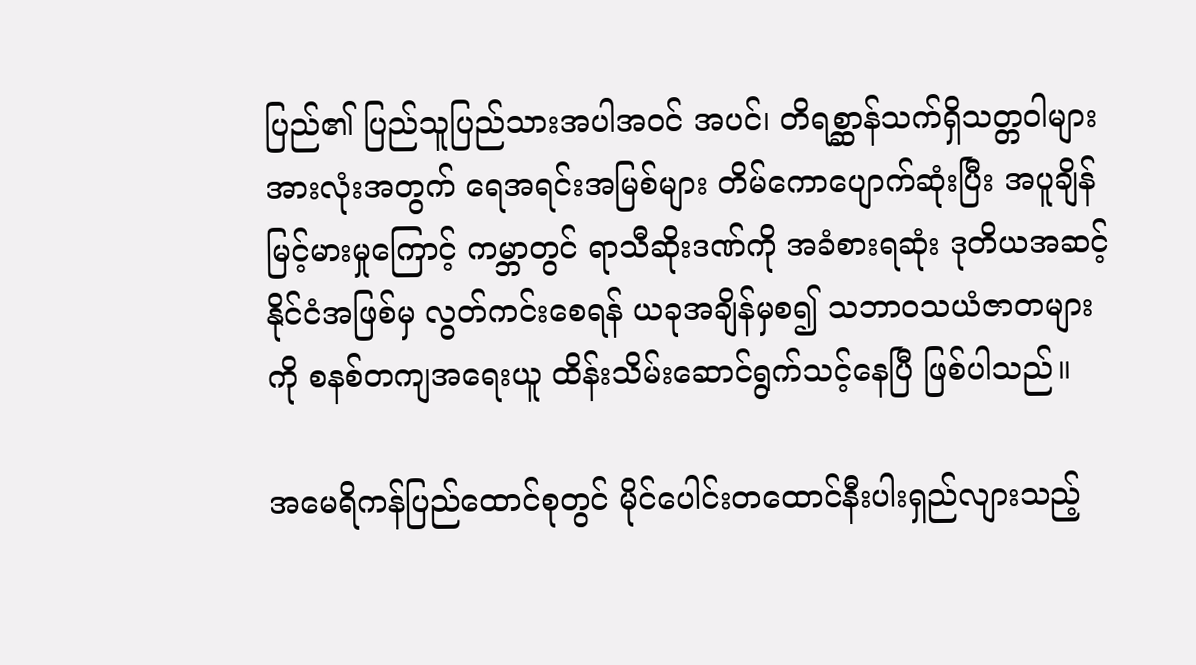ပြည်၏ ပြည်သူပြည်သားအပါအဝင် အပင်၊ တိရစ္ဆာန်သက်ရှိသတ္တဝါများ အားလုံးအတွက် ရေအရင်းအမြစ်များ တိမ်ကောပျောက်ဆုံးပြီး အပူချိန်မြင့်မားမှုကြောင့် ကမ္ဘာတွင် ရာသီဆိုးဒဏ်ကို အခံစားရဆုံး ဒုတိယအဆင့်နိုင်ငံအဖြစ်မှ လွတ်ကင်းစေရန် ယခုအချိန်မှစ၍ သဘာဝသယံဇာတများကို စနစ်တကျအရေးယူ ထိန်းသိမ်းဆောင်ရွက်သင့်နေပြီ ဖြစ်ပါသည်။

အမေရိကန်ပြည်ထောင်စုတွင် မိုင်ပေါင်းတထောင်နီးပါးရှည်လျားသည့်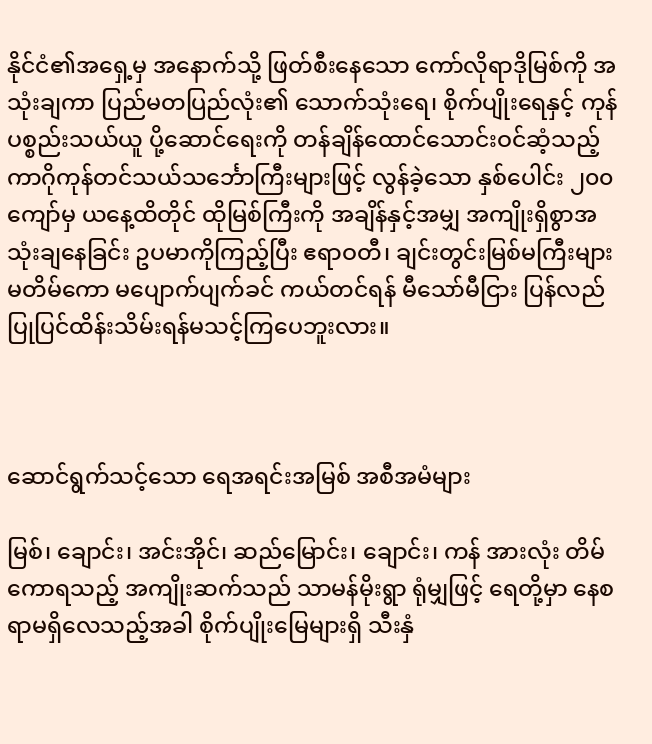နိုင်ငံ၏အရှေ့မှ အနောက်သို့ ဖြတ်စီးနေသော ကော်လိုရာဒိုမြစ်ကို အသုံးချကာ ပြည်မတပြည်လုံး၏ သောက်သုံးရေ၊ စိုက်ပျိုးရေနှင့် ကုန်ပစ္စည်းသယ်ယူ ပို့ဆောင်ရေးကို တန်ချိန်ထောင်သောင်းဝင်ဆံ့သည့် ကာဂိုကုန်တင်သယ်သင်္ဘောကြီးများဖြင့် လွန်ခဲ့သော နှစ်ပေါင်း ၂၀၀ ကျော်မှ ယနေ့ထိတိုင် ထိုမြစ်ကြီးကို အချိန်နှင့်အမျှ အကျိုးရှိစွာအသုံးချနေခြင်း ဥပမာကိုကြည့်ပြီး ဧရာဝတီ၊ ချင်းတွင်းမြစ်မကြီးများ မတိမ်ကော မပျောက်ပျက်ခင် ကယ်တင်ရန် မီသော်မီငြား ပြန်လည် ပြုပြင်ထိန်းသိမ်းရန်မသင့်ကြပေဘူးလား။



ဆောင်ရွက်သင့်သော ရေအရင်းအမြစ် အစီအမံများ

မြစ်၊ ချောင်း၊ အင်းအိုင်၊ ဆည်မြောင်း၊ ချောင်း၊ ကန် အားလုံး တိမ်ကောရသည့် အကျိုးဆက်သည် သာမန်မိုးရွာ ရုံမျှဖြင့် ရေတို့မှာ နေစရာမရှိလေသည့်အခါ စိုက်ပျိုးမြေများရှိ သီးနှံ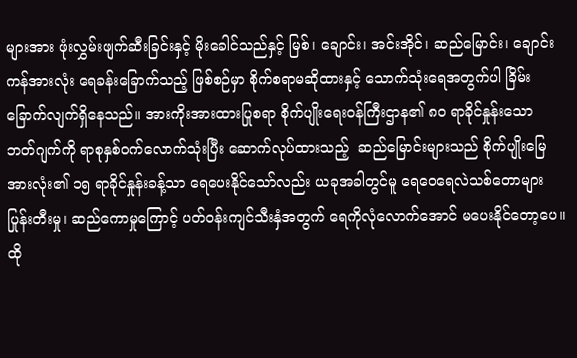များအား ဖုံးလွှမ်းဖျက်ဆီးခြင်းနှင့် မိုးခေါင်သည်နှင့် မြစ်၊ ချောင်း၊ အင်းအိုင်၊ ဆည်မြောင်း၊ ချောင်းကန်အားလုံး ရေခန်းခြောက်သည့် ဖြစ်စဉ်မှာ စိုက်စရာမဆိုထားနှင့် သောက်သုံးရေအတွက်ပါ ခြိမ်းခြောက်လျက်ရှိနေသည်။ အားကိုးအားထားပြုစရာ စိုက်ပျိုးရေးဝန်ကြီးဌာန၏ ၈၀ ရာခိုင်နှုန်းသော ဘတ်ဂျက်ကို ရာစုနှစ်ဝက်လောက်သုံးပြီး ဆောက်လုပ်ထားသည့်  ဆည်မြောင်းများသည် စိုက်ပျိုးမြေ အားလုံး၏ ၁၅ ရာခိုင်နှုန်းခန့်သာ ရေပေးနိုင်သော်လည်း ယခုအခါတွင်မူ ရေဝေရေလဲသစ်တောများ ပြုန်းတီးမှု၊ ဆည်ကောမှုကြောင့် ပတ်ဝန်းကျင်သီးနှံအတွက် ရေကိုလုံလောက်အောင် မပေးနိုင်တော့ပေ။ ထို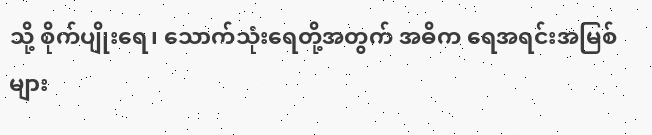သို့ စိုက်ပျိုးရေ၊ သောက်သုံးရေတို့အတွက် အဓိ‌က ရေအရင်းအမြစ်များ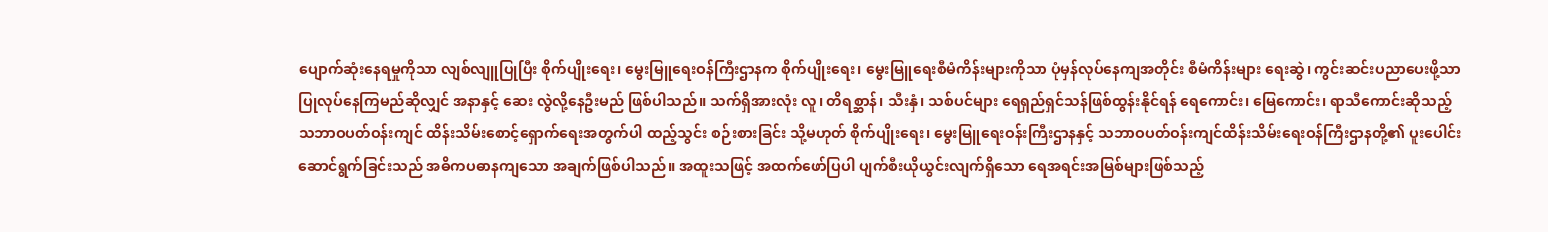ပျောက်ဆုံးနေရမှုကိုသာ လျစ်လျူပြုပြီး စိုက်ပျိုးရေး၊ မွေးမြူရေးဝန်ကြီးဌာနက စိုက်ပျိုးရေး၊ မွေးမြူရေးစီမံကိန်းများကိုသာ ပုံမှန်လုပ်နေကျအတိုင်း စီမံကိန်းများ ရေးဆွဲ၊ ကွင်းဆင်းပညာပေးဖို့သာ ပြုလုပ်နေကြမည်ဆိုလျှင် အနာနှင့် ဆေး လွဲလို့နေဦးမည် ဖြစ်ပါသည်။ သက်ရှိအားလုံး လူ၊ တိရစ္ဆာန်၊ သီးနှံ၊ သစ်ပင်များ ရေရှည်ရှင်သန်ဖြစ်ထွန်းနိုင်ရန် ရေကောင်း၊ မြေကောင်း၊ ရာသီကောင်းဆိုသည့်  သဘာဝပတ်ဝန်းကျင် ထိန်းသိမ်းစောင့်ရှောက်ရေးအတွက်ပါ ထည့်သွင်း စဉ်းစားခြင်း သို့မဟုတ် စိုက်ပျိုးရေး၊ မွေးမြူရေးဝန်းကြီးဌာနနှင့် သဘာဝပတ်ဝန်းကျင်ထိန်းသိမ်းရေးဝန်ကြီးဌာနတို့၏ ပူးပေါင်းဆောင်ရွက်ခြင်းသည် အဓိကပဓာနကျသော အချက်ဖြစ်ပါသည်။ အထူးသဖြင့် အထက်ဖော်ပြပါ ပျက်စီးယိုယွင်းလျက်ရှိသော ရေအရင်းအမြစ်များဖြစ်သည့်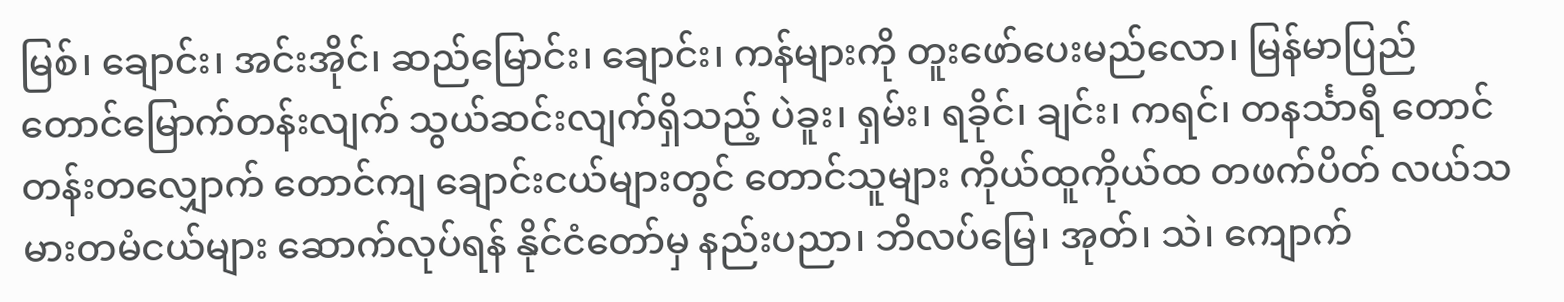မြစ်၊ ချောင်း၊ အင်းအိုင်၊ ဆည်မြောင်း၊ ချောင်း၊ ကန်များကို တူးဖော်ပေးမည်လော၊ မြန်မာပြည် တောင်မြောက်တန်းလျက် သွယ်ဆင်းလျက်ရှိသည့် ပဲခူး၊ ရှမ်း၊ ရခိုင်၊ ချင်း၊ ကရင်၊ တနင်္သာရီ တောင်တန်းတလျှောက် တောင်ကျ ချောင်းငယ်များတွင် တောင်သူများ ကိုယ်ထူကိုယ်ထ တဖက်ပိတ် လယ်သမားတမံငယ်များ ဆောက်လုပ်ရန် နိုင်ငံတော်မှ နည်းပညာ၊ ဘိလပ်မြေ၊ အုတ်၊ သဲ၊ ကျောက်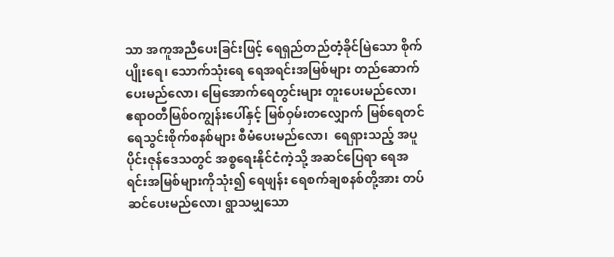သာ အကူအညီပေးခြင်းဖြင့် ရေရှည်တည်တံ့ခိုင်မြဲသော စိုက်ပျိုးရေ၊ သောက်သုံးရေ ရေအရင်းအမြစ်များ တည်ဆောက်ပေးမည်လော၊ မြေအောက်ရေတွင်းများ တူးပေးမည်လော၊ ဧရာဝတီမြစ်ဝကျွန်းပေါ်နှင့် မြစ်ဝှမ်းတလျှောက် မြစ်ရေတင် ရေသွင်းစိုက်စနစ်များ စီမံပေးမည်လော၊  ရေရှားသည့် အပူပိုင်းဇုန်ဒေသတွင် အစ္စရေးနိုင်ငံကဲ့သို့ အဆင်ပြေရာ ရေအရင်းအမြစ်များကိုသုံး၍ ရေဖျန်း ရေစက်ချစနစ်တို့အား တပ်ဆင်ပေးမည်လော၊ ရွာသမျှသော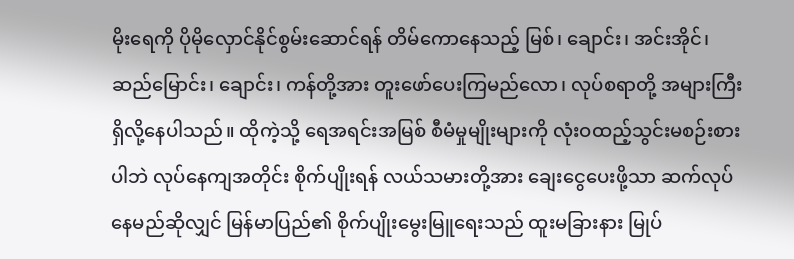မိုးရေကို ပိုမိုလှောင်နိုင်စွမ်းဆောင်ရန် တိမ်ကောနေသည့် မြစ်၊ ချောင်း၊ အင်းအိုင်၊ ဆည်မြောင်း၊ ချောင်း၊ ကန်တို့အား တူးဖော်ပေးကြမည်လော၊ လုပ်စရာတို့ အများကြီး ရှိလို့နေပါသည်။ ထိုကဲ့သို့ ရေအရင်းအမြစ် စီမံမှုမျိုးများကို လုံးဝထည့်သွင်းမစဉ်းစားပါဘဲ လုပ်နေကျအတိုင်း စိုက်ပျိုးရန် လယ်သမားတို့အား ချေးငွေပေးဖို့သာ ဆက်လုပ်နေမည်ဆိုလျှင် မြန်မာပြည်၏ စိုက်ပျိုးမွေးမြူရေးသည် ထူးမခြားနား မြုပ်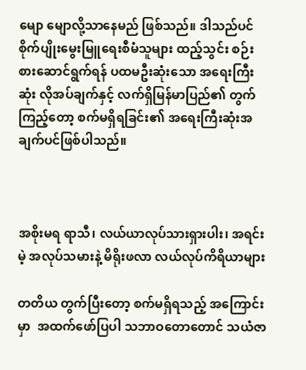မျော မျောလို့သာနေမည် ဖြစ်သည်။ ဒါသည်ပင် စိုက်ပျိုးမွေးမြူရေးစီမံသူများ ထည့်သွင်း စဉ်းစားဆောင်ရွက်ရန် ပထမဦးဆုံးသော အရေးကြီးဆုံး လိုအပ်ချက်နှင့် လက်ရှိမြန်မာပြည်၏ တွက်ကြည့်တော့ စက်မရှိရခြင်း၏ အရေးကြီးဆုံးအချက်ပင်ဖြစ်ပါသည်။



အစိုးမရ ရာသီ၊ လယ်ယာလုပ်သားရှားပါး၊ အရင်းမဲ့ အလုပ်သမားနဲ့ မိရိုးဖလာ လယ်လုပ်ကိရိယာများ

တတိယ တွက်ပြီးတော့ စက်မရှိရသည့် အကြောင်းမှာ  အထက်ဖော်ပြပါ သဘာဝတောတောင် သယံဇာ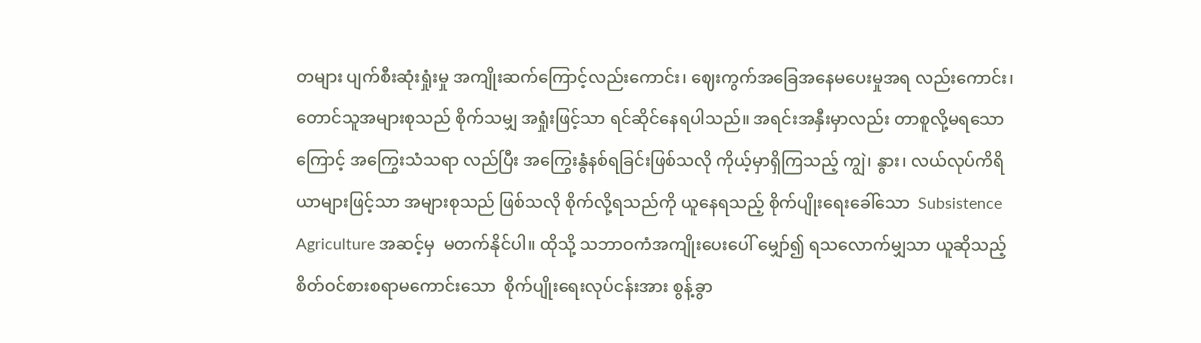တများ ပျက်စီးဆုံးရှုံးမှု အကျိုးဆက်ကြောင့်လည်းကောင်း၊ ဈေးကွက်အခြေအနေမပေးမှုအရ လည်းကောင်း၊ တောင်သူအများစုသည် စိုက်သမျှ အရှုံးဖြင့်သာ ရင်ဆိုင်နေရပါသည်။ အရင်းအနှီးမှာလည်း တာစူလို့မရသောကြောင့် အကြွေးသံသရာ လည်ပြီး အကြွေးနွံနစ်ရခြင်းဖြစ်သလို ကိုယ့်မှာရှိကြသည့် ကျွဲ၊ နွား၊ လယ်လုပ်ကိရိယာများဖြင့်သာ အများစုသည် ဖြစ်သလို စိုက်လို့ရသည်ကို ယူနေရသည့် စိုက်ပျိုးရေးခေါ်သော  Subsistence Agriculture အဆင့်မှ  မတက်နိုင်ပါ။ ထိုသို့ သဘာဝကံအကျိုးပေးပေါ် မျှော်၍ ရသလောက်မျှသာ ယူဆိုသည့် စိတ်ဝင်စားစရာမကောင်းသော  စိုက်ပျိုးရေးလုပ်ငန်းအား စွန့်ခွာ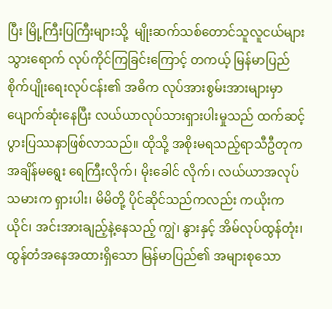ပြီး မြို့ကြီးပြကြီးများသို့  မျိုးဆက်သစ်တောင်သူလူငယ်များ သွားရောက် လုပ်ကိုင်ကြခြင်းကြောင့် တကယ့် မြန်မာပြည်စိုက်ပျိုးရေးလုပ်ငန်း၏ အဓိက လုပ်အားစွမ်းအားများမှာ ပျောက်ဆုံးနေပြီး လယ်ယာလုပ်သားရှားပါးမှုသည် ထက်ဆင့်ပွားပြဿနာဖြစ်လာသည်။ ထိုသို့ အစိုးမရသည့်ရာသီဦတုက အချိန်မရွေး ရေကြီးလိုက်၊ မိုးခေါင် လိုက်၊ လယ်ယာအလုပ်သမားက ရှားပါး၊ မိမိတို့ ပိုင်ဆိုင်သည်ကလည်း ကယိုးကယိုင်၊ အင်းအားချည့်နဲ့နေသည့် ကျွဲ၊ နွားနှင့် အိမ်လုပ်ထွန်တုံး၊ ထွန်တံအနေအထားရှိသော မြန်မာပြည်၏ အများစုသော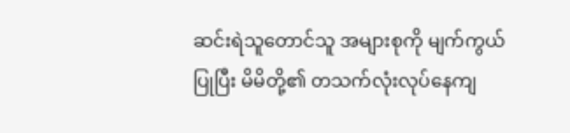ဆင်းရဲသူတောင်သူ အများစုကို မျက်ကွယ်ပြုပြီး မိမိတို့၏ တသက်လုံးလုပ်နေကျ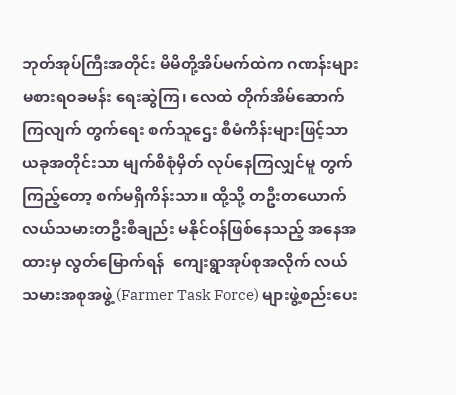ဘုတ်အုပ်ကြီးအတိုင်း မိမိတို့အိပ်မက်ထဲက ဂဏန်းများ မစားရဝခမန်း ရေးဆွဲကြ၊ လေထဲ တိုက်အိမ်ဆောက်ကြလျက် တွက်ရေး စက်သူဌေး စီမံကိန်းများဖြင့်သာ ယခုအတိုင်းသာ မျက်စိစုံမှိတ် လုပ်နေကြလျှင်မူ တွက်ကြည့်တော့ စက်မရှိကိန်းသာ။ ထို့သို့ တဦးတယောက် လယ်သမားတဦးစီချည်း မနိုင်ဝန်ဖြစ်နေသည့် အနေအထားမှ လွတ်မြောက်ရန်  ကျေးရွာအုပ်စုအလိုက် လယ်သမားအစုအဖွဲ့ (Farmer Task Force) များဖွဲ့စည်းပေး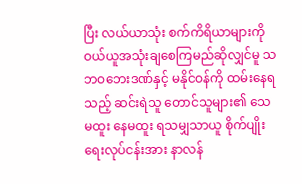ပြီး လယ်ယာသုံး စက်ကိရိယာများကို ဝယ်ယူအသုံးချစေကြမည်ဆိုလျှင်မူ သဘဝဘေးဒဏ်နှင့် မနိုင်ဝန်ကို ထမ်းနေရသည့် ဆင်းရဲသူ တောင်သူများ၏ သေမထူး နေမထူး ရသမျှသာယူ စိုက်ပျိုးရေးလုပ်ငန်းအား နာလန်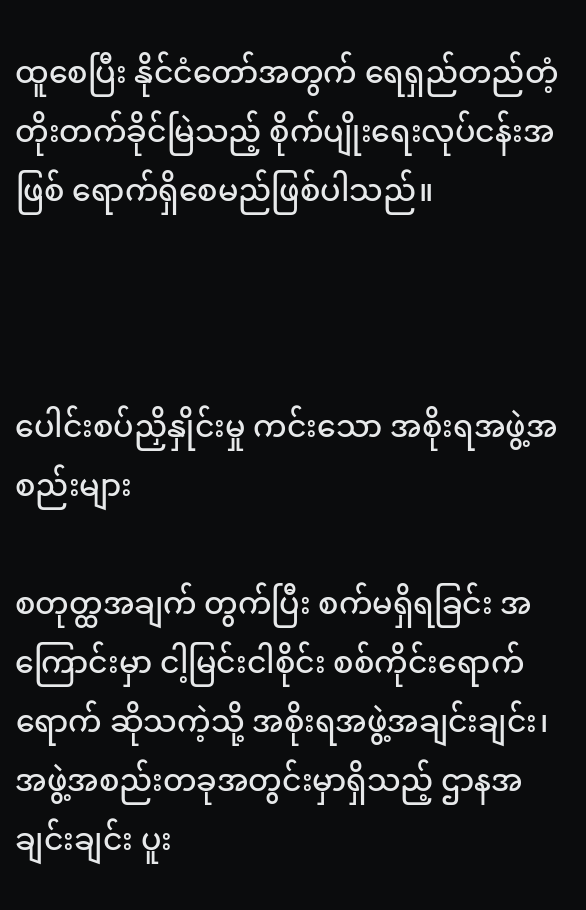ထူစေပြီး နိုင်ငံတော်အတွက် ရေရှည်တည်တံ့ တိုးတက်ခိုင်မြဲသည့် စိုက်ပျိုးရေးလုပ်ငန်းအဖြစ် ရောက်ရှိစေမည်ဖြစ်ပါသည်။



ပေါင်းစပ်ညှိနှိုင်းမှု ကင်းသော အစိုးရအဖွဲ့အစည်းများ

စတုတ္ထအချက် တွက်ပြီး စက်မရှိရခြင်း အကြောင်းမှာ ငါ့မြင်းငါစိုင်း စစ်ကိုင်းရောက်ရောက် ဆိုသကဲ့သို့ အစိုးရအဖွဲ့အချင်းချင်း၊ အဖွဲ့အစည်းတခုအတွင်းမှာရှိသည့် ဌာနအချင်းချင်း ပူး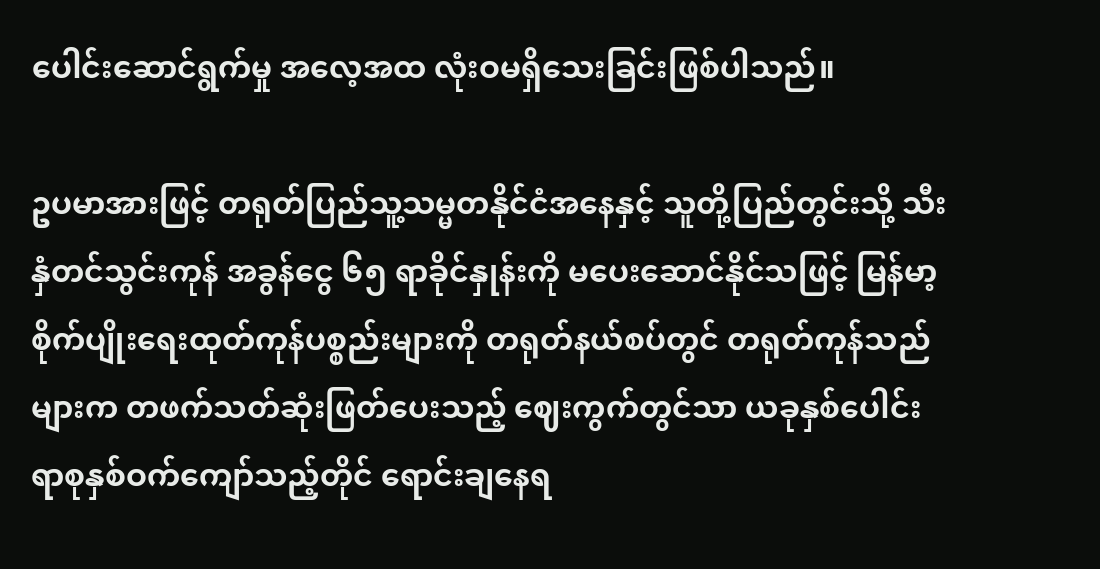ပေါင်းဆောင်ရွက်မှု အလေ့အထ လုံးဝမရှိသေးခြင်းဖြစ်ပါသည်။

ဥပမာအားဖြင့် တရုတ်ပြည်သူ့သမ္မတနိုင်ငံအနေနှင့် သူတို့ပြည်တွင်းသို့ သီးနှံတင်သွင်းကုန် အခွန်ငွေ ၆၅ ရာခိုင်နှုန်းကို မပေးဆောင်နိုင်သဖြင့် မြန်မာ့စိုက်ပျိုးရေးထုတ်ကုန်ပစ္စည်းများကို တရုတ်နယ်စပ်တွင် တရုတ်ကုန်သည်များက တဖက်သတ်ဆုံးဖြတ်ပေးသည့် ဈေးကွက်တွင်သာ ယခုနှစ်ပေါင်း ရာစုနှစ်ဝက်ကျော်သည့်တိုင် ရောင်းချနေရ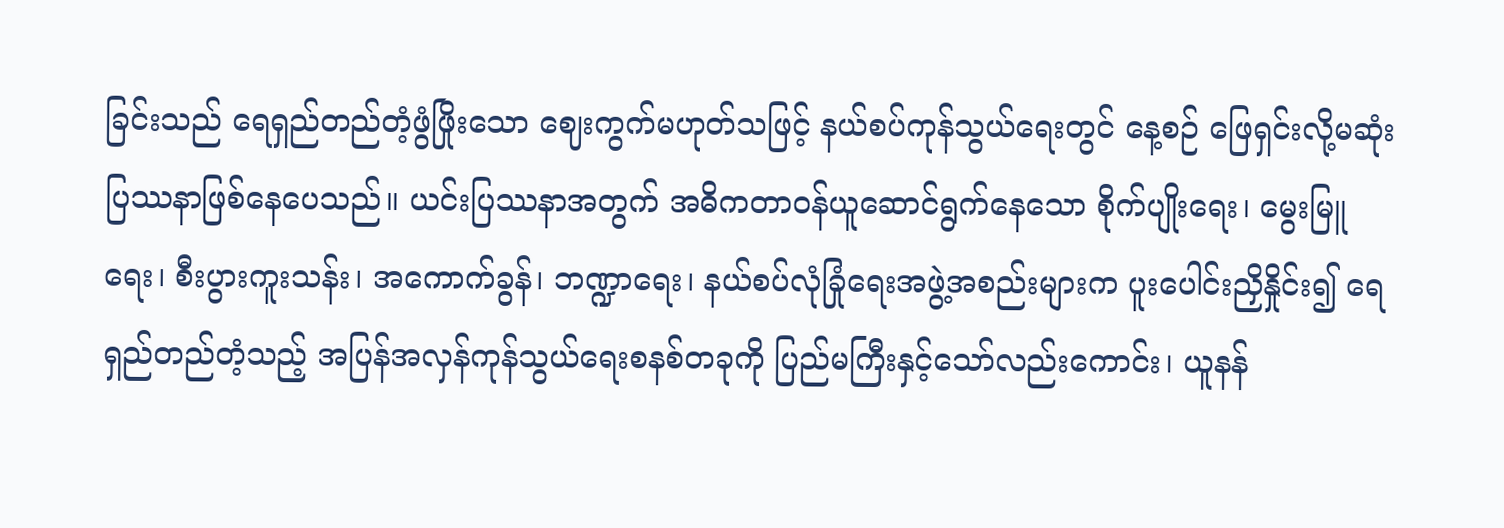ခြင်းသည် ရေရှည်တည်တံ့ဖွံဖြိုးသော ဈေးကွက်မဟုတ်သဖြင့် နယ်စပ်ကုန်သွယ်ရေးတွင် နေ့စဉ် ဖြေရှင်းလို့မဆုံး ပြဿနာဖြစ်နေပေသည်။ ယင်းပြဿနာအတွက် အဓိကတာဝန်ယူဆောင်ရွက်နေသော စိုက်ပျိုးရေး၊ မွေးမြူရေး၊ စီးပွားကူးသန်း၊ အကောက်ခွန်၊ ဘဏ္ဍာရေး၊ နယ်စပ်လုံခြုံရေးအဖွဲ့အစည်းများက ပူးပေါင်းညှိနှိုင်း၍ ရေရှည်တည်တံ့သည့် အပြန်အလှန်ကုန်သွယ်ရေးစနစ်တခုကို ပြည်မကြီးနှင့်သော်လည်းကောင်း၊ ယူနန်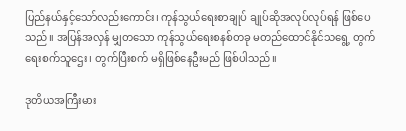ပြည်နယ်နှင့်သော်လည်းကောင်း၊ ကုန်သွယ်ရေးစာချုပ် ချုပ်ဆိုအလုပ်လုပ်ရန် ဖြစ်ပေသည်။ အပြန်အလှန် မျှတသော ကုန်သွယ်ရေးစနစ်တခု မတည်ထောင်နိုင်သရွေ့ တွက်ရေးစက်သူဌေး၊ တွက်ပြီးစက် မရှိဖြစ်နေဦးမည် ဖြစ်ပါသည်။

ဒုတိယအကြီးမား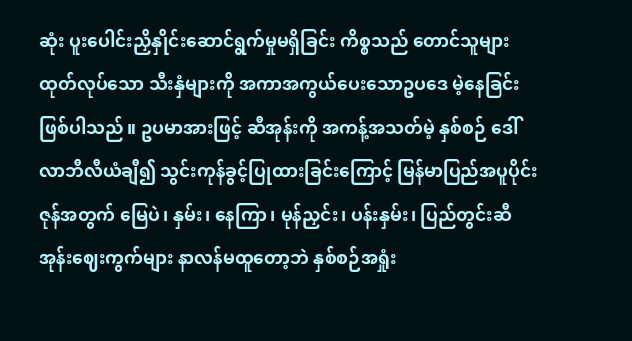ဆုံး ပူးပေါင်းညှိနှိုင်းဆောင်ရွက်မှုမရှိခြင်း ကိစ္စသည် တောင်သူများ ထုတ်လုပ်သော သီးနှံများကို အကာအကွယ်ပေးသောဥပဒေ မဲ့နေခြင်းဖြစ်ပါသည်။ ဥပမာအားဖြင့် ဆီအုန်းကို အကန့်အသတ်မဲ့ နှစ်စဉ် ဒေါ်လာဘီလီယံချီ၍ သွင်းကုန်ခွင့်ပြုထားခြင်းကြောင့် မြန်မာပြည်အပူပိုင်းဇုန်အတွက် မြေပဲ၊ နှမ်း၊ နေကြာ၊ မုန်ညှင်း၊ ပန်းနှမ်း၊ ပြည်တွင်းဆီအုန်းဈေးကွက်များ နာလန်မထူတော့ဘဲ နှစ်စဉ်အရှုံး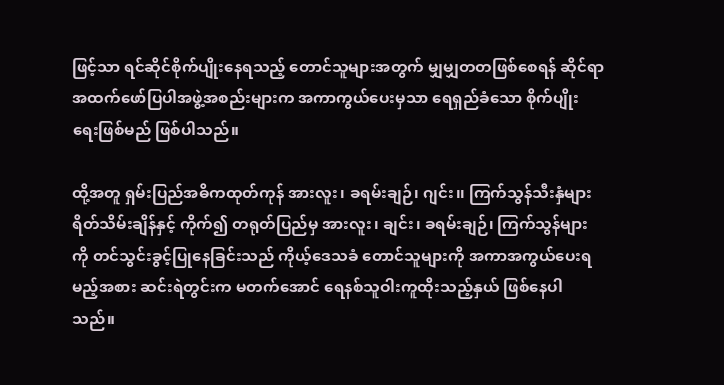ဖြင့်သာ ရင်ဆိုင်စိုက်ပျိုးနေရသည့် တောင်သူများအတွက် မျှမျှတတဖြစ်စေရန် ဆိုင်ရာအထက်ဖော်ပြပါအဖွဲ့အစည်းများက အကာကွယ်ပေးမှသာ ရေရှည်ခံသော စိုက်ပျိုးရေးဖြစ်မည် ဖြစ်ပါသည်။

ထို့အတူ ရှမ်းပြည်အဓိကထုတ်ကုန် အားလူး၊ ခရမ်းချဉ်၊ ဂျင်း၊၊ ကြက်သွန်သီးနှံများ ရိတ်သိမ်းချိန်နှင့် ကိုက်၍ တရုတ်ပြည်မှ အားလူး၊ ချင်း၊ ခရမ်းချဉ်၊ ကြက်သွန်များကို တင်သွင်းခွင့်ပြုနေခြင်းသည် ကိုယ့်ဒေသခံ တောင်သူများကို အကာအကွယ်ပေးရမည့်အစား ဆင်းရဲတွင်းက မတက်အောင် ရေနစ်သူဝါးကူထိုးသည့်နှယ် ဖြစ်နေပါသည်။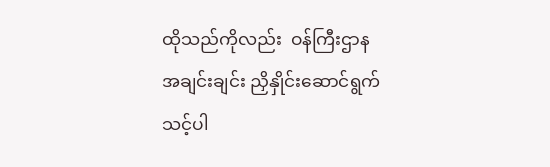ထိုသည်ကိုလည်း  ဝန်ကြီးဌာနအချင်းချင်း ညှိနှိုင်းဆောင်ရွက်သင့်ပါ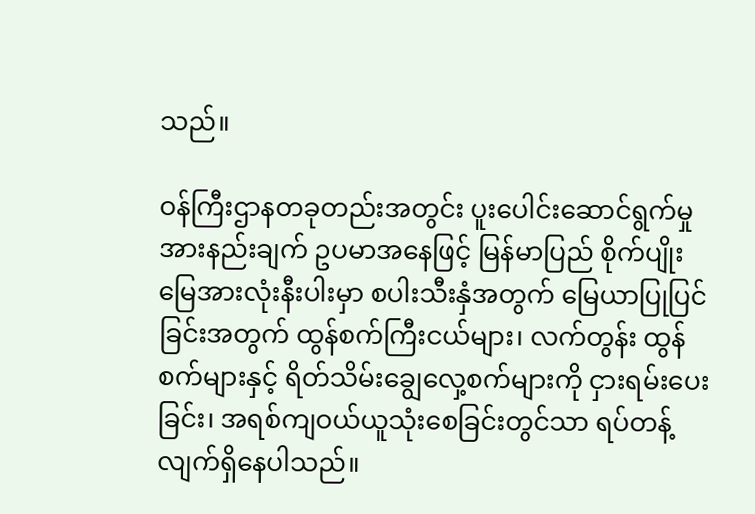သည်။

ဝန်ကြီးဌာနတခုတည်းအတွင်း ပူးပေါင်းဆောင်ရွက်မှု အားနည်းချက် ဥပမာအနေဖြင့် မြန်မာပြည် စိုက်ပျိုးမြေအားလုံးနီးပါးမှာ စပါးသီးနှံအတွက် မြေယာပြုပြင်ခြင်းအတွက် ထွန်စက်ကြီးငယ်များ၊ လက်တွန်း ထွန်စက်များနှင့် ရိတ်သိမ်းချွေလှေ့စက်များကို ငှားရမ်းပေးခြင်း၊ အရစ်ကျဝယ်ယူသုံးစေခြင်းတွင်သာ ရပ်တန့် လျက်ရှိနေပါသည်။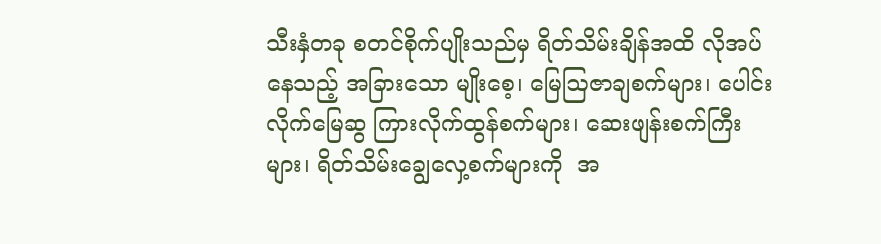သီးနှံတခု စတင်စိုက်ပျိုးသည်မှ ရိတ်သိမ်းချိန်အထိ လိုအပ်နေသည့် အခြားသော မျိုးစေ့၊ မြေဩဇာချစက်များ၊ ပေါင်းလိုက်မြေဆွ ကြားလိုက်ထွန်စက်များ၊ ဆေးဖျန်းစက်ကြီးများ၊ ရိတ်သိမ်းချွေလှေ့စက်များကို  အ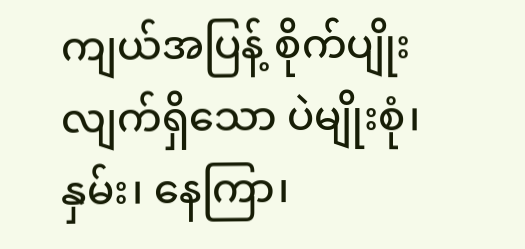ကျယ်အပြန့် စိုက်ပျိုးလျက်ရှိသော ပဲမျိုးစုံ၊ နှမ်း၊ နေကြာ၊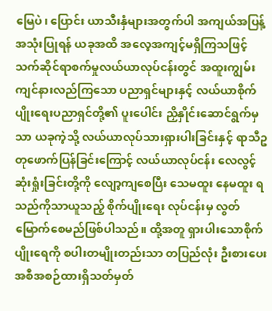မြေပဲ၊ ပြောင်း ယာသီးနှံများအတွက်ပါ အကျယ်အပြန့်အသုံးပြုရန် ယခုအထိ အလေ့အကျင့်မရှိကြသဖြင့် သက်ဆိုင်ရာစက်မှုလယ်ယာလုပ်ငန်းတွင် အထူးကျွမ်းကျင်နားလည်ကြသော ပညာရှင်များနှင့် လယ်ယာစိုက်ပျိုးရေးပညာရှင်တို့၏ ပူးပေါင်း ညှိနှိုင်းဆောင်ရွက်မှသာ ယခုကဲ့သို့ လယ်ယာလုပ်သားရှားပါးခြင်းနှင့် ရာသီဥတုဖောက်ပြန်ခြင်းကြောင့် လယ်ယာလုပ်ငန်း လေလွင့်ဆုံးရှုံးခြင်းတို့ကို လျော့ကျစေပြီး သေမထူး နေမထူး ရသည်ကိုသာယူသည့် စိုက်ပျိုးရေး လုပ်ငန်းမှ လွတ်မြောက်စေမည်ဖြစ်ပါသည်။ ထို့အတူ ရှားပါးသောစိုက်ပျိုးရေကို စပါးတမျိုးတည်းသာ တပြည်လုံး ဦးစားပေးအစီအစဉ်ထားရှိသတ်မှတ်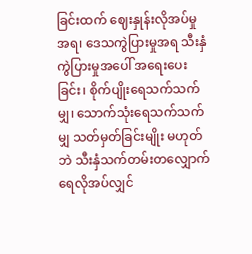ခြင်းထက် ဈေးနှုန်းလိုအပ်မှုအရ၊ ဒေသကွဲပြားမှုအရ သီးနှံကွဲပြားမှုအပေါ် အရေးပေးခြင်း၊ စိုက်ပျိုးရေသက်သက်မျှ၊ သောက်သုံးရေသက်သက်မျှ သတ်မှတ်ခြင်းမျိုး မဟုတ်ဘဲ သီးနှံသက်တမ်းတလျှောက် ရေလိုအပ်လျှင်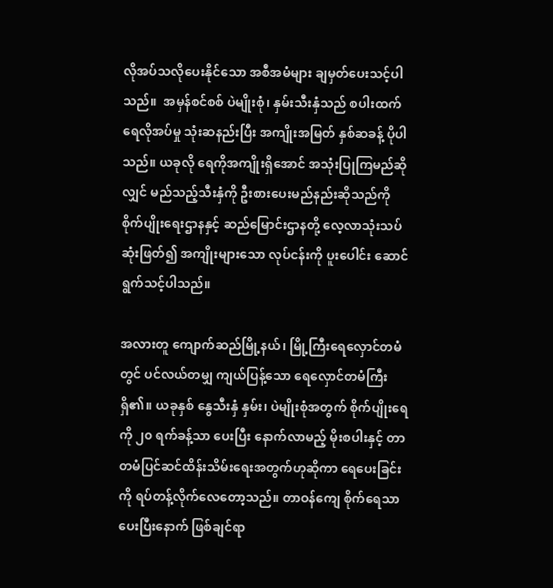လိုအပ်သလိုပေးနိုင်သော အစီအမံများ ချမှတ်ပေးသင့်ပါသည်။  အမှန်စင်စစ် ပဲမျိုးစုံ၊ နှမ်းသီးနှံသည် စပါးထက် ရေလိုအပ်မှု သုံးဆနည်းပြီး အကျိုးအမြတ် နှစ်ဆခန့် ပိုပါသည်။ ယခုလို ရေကိုအကျိုးရှိအောင် အသုံးပြုကြမည်ဆိုလျှင် မည်သည့်သီးနှံကို ဦးစားပေးမည်နည်းဆိုသည်ကို စိုက်ပျိုးရေးဌာနနှင့် ဆည်မြောင်းဌာနတို့ လေ့လာသုံးသပ်ဆုံးဖြတ်၍ အကျိုးများသော လုပ်ငန်းကို ပူးပေါင်း ဆောင်ရွက်သင့်ပါသည်။

အလားတူ ကျောက်ဆည်မြို့နယ်၊ မြို့ကြီးရေလှောင်တမံတွင် ပင်လယ်တမျှ ကျယ်ပြန့်သော ရေလှောင်တမံကြီးရှိ၏။ ယခုနှစ် နွေသီးနှံ နှမ်း၊ ပဲမျိုးစုံအတွက် စိုက်ပျိုးရေကို ၂၀ ရက်ခန့်သာ ပေးပြီး နောက်လာမည့် မိုးစပါးနှင့် တာတမံပြင်ဆင်ထိန်းသိမ်းရေးအတွက်ဟုဆိုကာ ရေပေးခြင်းကို ရပ်တန့်လိုက်လေတော့သည်။ တာဝန်ကျေ စိုက်ရေသာပေးပြီးနောက် ဖြစ်ချင်ရာ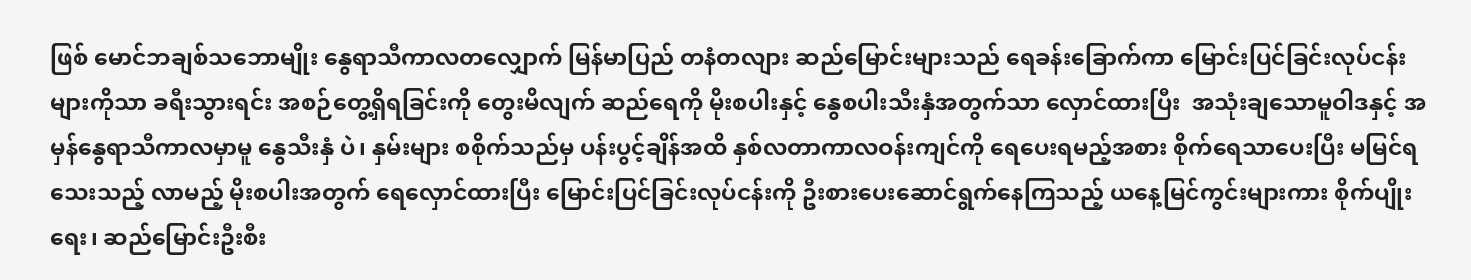ဖြစ် မောင်ဘချစ်သဘောမျိုး နွေရာသီကာလတလျှောက် မြန်မာပြည် တနံတလျား ဆည်မြောင်းများသည် ရေခန်းခြောက်ကာ မြောင်းပြင်ခြင်းလုပ်ငန်းများကိုသာ ခရီးသွားရင်း အစဉ်တွေ့ရှိရခြင်းကို တွေးမိလျက် ဆည်ရေကို မိုးစပါးနှင့် နွေစပါးသီးနှံအတွက်သာ လှောင်ထားပြီး  အသုံးချသောမူဝါဒနှင့် အမှန်နွေရာသီကာလမှာမူ နွေသီးနှံ ပဲ၊ နှမ်းများ စစိုက်သည်မှ ပန်းပွင့်ချိန်အထိ နှစ်လတာကာလဝန်းကျင်ကို ရေပေးရမည့်အစား စိုက်ရေသာပေးပြီး မမြင်ရသေးသည့် လာမည့် မိုးစပါးအတွက် ရေလှောင်ထားပြီး မြောင်းပြင်ခြင်းလုပ်ငန်းကို ဦးစားပေးဆောင်ရွက်နေကြသည့် ယနေ့မြင်ကွင်းများကား စိုက်ပျိုးရေး၊ ဆည်မြောင်းဦးစီး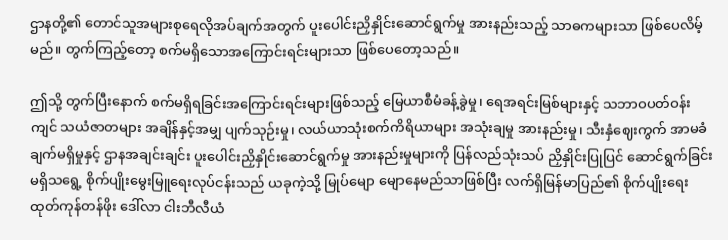ဌာနတို့၏ တောင်သူအများစုရေလိုအပ်ချက်အတွက် ပူးပေါင်းညှိနှိုင်းဆောင်ရွက်မှု အားနည်းသည့် သာဓကများသာ ဖြစ်ပေလိမ့်မည်။ တွက်ကြည့်တော့ စက်မရှိသောအကြောင်းရင်းများသာ ဖြစ်ပေတော့သည်။

ဤသို့ တွက်ပြီးနောက် စက်မရှိရခြင်းအကြောင်းရင်းများဖြစ်သည့် မြေယာစီမံခန့်ခွဲမှု၊ ရေအရင်းမြစ်များနှင့် သဘာဝပတ်ဝန်းကျင် သယံဇာတများ အချိန်နှင့်အမျှ ပျက်သုဉ်းမှု၊ လယ်ယာသုံးစက်ကိရိယာများ အသုံးချမှု အားနည်းမှု၊ သီးနှံဈေးကွက် အာမခံချက်မရှိမှုနှင့် ဌာနအချင်းချင်း ပူးပေါင်းညှိနှိုင်းဆောင်ရွက်မှု အားနည်းမှုများကို ပြန်လည်သုံးသပ် ညှိနှိုင်းပြုပြင် ဆောင်ရွက်ခြင်းမရှိသရွေ့ စိုက်ပျိုးမွေးမြူရေးလုပ်ငန်းသည် ယခုကဲ့သို့ မြုပ်မျော မျောနေမည်သာဖြစ်ပြီး လက်ရှိမြန်မာပြည်၏ စိုက်ပျိုးရေးထုတ်ကုန်တန်ဖိုး ဒေါ်လာ ငါးဘီလီယံ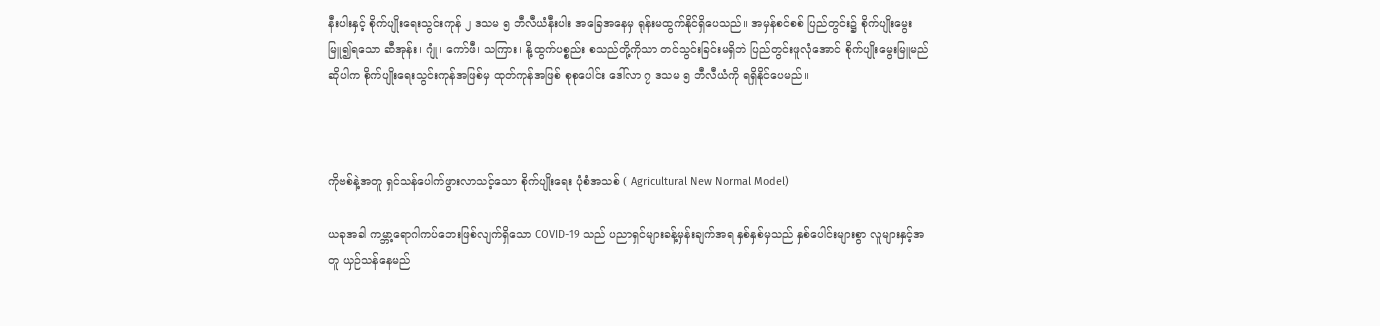နီးပါးနှင့် စိုက်ပျိုးရေးသွင်းကုန် ၂ ဒသမ ၅ ဘီလီယံနီးပါး အခြေအနေမှ ရုန်းမထွက်နိုင်ရှိပေသည်။ အမှန်စင်စစ် ပြည်တွင်း၌ စိုက်ပျိုးမွေးမြူ၍ရသော ဆီအုန်း၊ ဂျုံ၊ ကော်ဖီ၊ သကြား၊ နို့ထွက်ပစ္စည်း စသည်တို့ကိုသာ တင်သွင်းခြင်းမရှိဘဲ ပြည်တွင်းဖူလုံအောင် စိုက်ပျိုးမွေးမြူမည်ဆိုပါက စိုက်ပျိုးရေးသွင်းကုန်အဖြစ်မှ ထုတ်ကုန်အဖြစ် စုစုပေါင်း ဒေါ်လာ ၇ ဒသမ ၅ ဘီလီယံကို ရရှိနိုင်ပေမည်။



ကိုဗစ်နဲ့အတူ ရှင်သန်ပေါက်ဖွားလာသင့်သော စိုက်ပျိုးရေး ပုံစံအသစ် ( Agricultural New Normal Model)

ယခုအခါ ကမ္ဘာ့ရောဂါကပ်ဘေးဖြစ်လျက်ရှိသော COVID-19 သည် ပညာရှင်များခန့်မှန်းချက်အရ နှစ်နှစ်မှသည် နှစ်ပေါင်းများစွာ လူများနှင့်အတူ ယှဉ်သန်နေမည်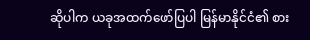ဆိုပါက ယခုအထက်ဖော်ပြပါ မြန်မာနိုင်ငံ၏ စား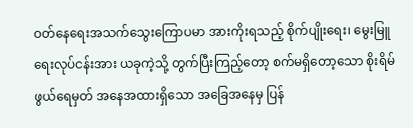ဝတ်နေရေးအသက်သွေးကြောပမာ အားကိုးရသည့် စိုက်ပျိုးရေး၊ မွေးမြူရေးလုပ်ငန်းအား ယခုကဲ့သို့ တွက်ပြီးကြည့်တော့ စက်မရှိတော့သော စိုးရိမ်ဖွယ်ရေမှတ် အနေအထားရှိသော အခြေအနေမှ ပြန်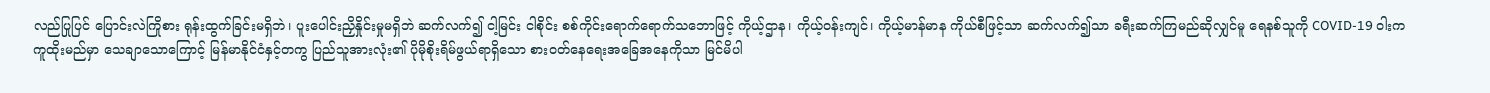လည်ပြုပြင် ပြောင်းလဲကြိုစား ရုန်းထွက်ခြင်းမရှိဘဲ၊ ပူးပေါင်းညှိနှိုင်းမှုမရှိဘဲ ဆက်လက်၍ ငါ့မြင်း ငါစိုင်း စစ်ကိုင်းရောက်ရောက်သဘောဖြင့် ကိုယ့်ဌာန၊ ကိုယ့်ဝန်းကျင်၊ ကိုယ့်မာန်မာန ကိုယ်စီဖြင့်သာ ဆက်လက်၍သာ ခရီးဆက်ကြမည်ဆိုလျှင်မူ ရေနစ်သူကို COVID-19 ဝါးက ကူထိုးမည်မှာ သေချာသောကြောင့် မြန်မာနိုင်ငံနှင့်တကွ ပြည်သူအားလုံး၏ ပိုမိုစိုးရိမ်ဖွယ်ရာရှိသော စားဝတ်နေရေးအခြေအနေကိုသာ မြင်မိပါ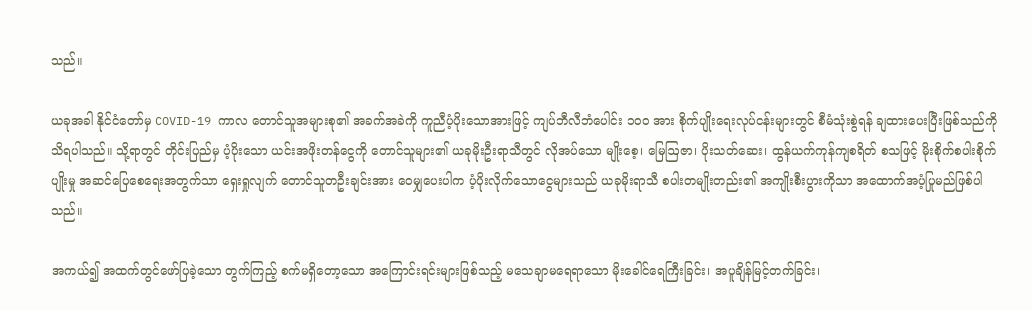သည်။

ယခုအခါ နိုင်ငံတော်မှ COVID-19 ကာလ တောင်သူအများစု၏ အခက်အခဲကို ကူညီပံ့ပိုးသောအားဖြင့် ကျပ်ဘီလီဘံပေါင်း ၁၀၀ အား စိုက်ပျိုးရေးလုပ်ငန်းများတွင် စီမံသုံးစွဲရန် ချထားပေးပြီးဖြစ်သည်ကို သိရပါသည်။ သို့ရာတွင် တိုင်းပြည်မှ ပံ့ပိုးသော ယင်းအဖိုးတန်ငွေကို တောင်သူများ၏ ယခုမိုးဦးရာသီတွင် လိုအပ်သော မျိုးစေ့၊ မြေဩဇာ၊ ပိုးသတ်ဆေး၊ ထွန်ယက်ကုန်ကျစရိတ် စသဖြင့် မိုးစိုက်စပါးစိုက်ပျိုးမှု အဆင်ပြေစေရေးအတွက်သာ ရှေးရှုလျက် တောင်သူတဦးချင်းအား ဝေမျှပေးပါက ပံ့ပိုးလိုက်သောငွေများသည် ယခုမိုးရာသီ စပါးတမျိုးတည်း၏ အကျိုးစီးပွားကိုသာ အထောက်အပံ့ပြုမည်ဖြစ်ပါသည်။

အကယ်၍ အထက်တွင်ဖော်ပြခဲ့သော တွက်ကြည့် စက်မရှိတော့သော အကြောင်းရင်းများဖြစ်သည့် မသေချာမရေရာသော မိုးခေါင်ရေကြီးခြင်း၊ အပူချိန်မြင့်တက်ခြင်း၊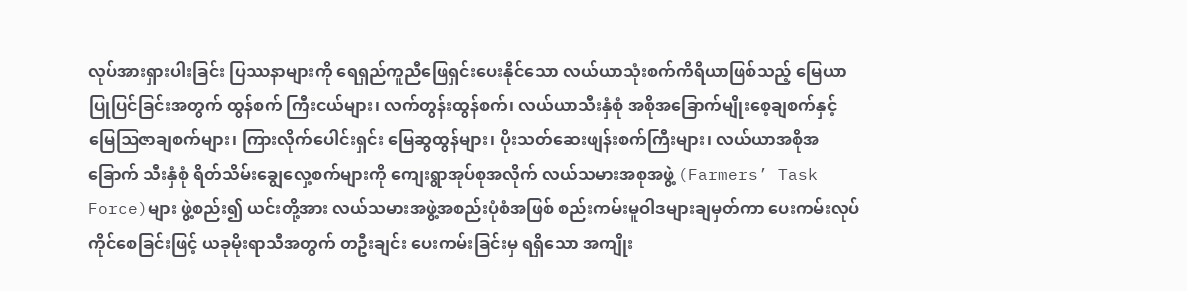လုပ်အားရှားပါးခြင်း ပြဿနာများကို ရေရှည်ကူညီဖြေရှင်းပေးနိုင်သော လယ်ယာသုံးစက်ကိရိယာဖြစ်သည့် မြေယာပြုပြင်ခြင်းအတွက် ထွန်စက် ကြီးငယ်များ၊ လက်တွန်းထွန်စက်၊ လယ်ယာသီးနှံစုံ အစိုအခြောက်မျိုးစေ့ချစက်နှင့် မြေဩဇာချစက်များ၊ ကြားလိုက်ပေါင်းရှင်း မြေဆွထွန်များ၊ ပိုးသတ်ဆေးဖျန်းစက်ကြီးများ၊ လယ်ယာအစိုအခြောက် သီးနှံစုံ ရိတ်သိမ်းချွေလှေ့စက်များကို ကျေးရွာအုပ်စုအလိုက် လယ်သမားအစုအဖွဲ့ (Farmers’ Task Force)များ ဖွဲ့စည်း၍ ယင်းတို့အား လယ်သမားအဖွဲ့အစည်းပုံစံအဖြစ် စည်းကမ်းမူဝါဒများချမှတ်ကာ ပေးကမ်းလုပ်ကိုင်စေခြင်းဖြင့် ယခုမိုးရာသီအတွက် တဦးချင်း ပေးကမ်းခြင်းမှ ရရှိသော အကျိုး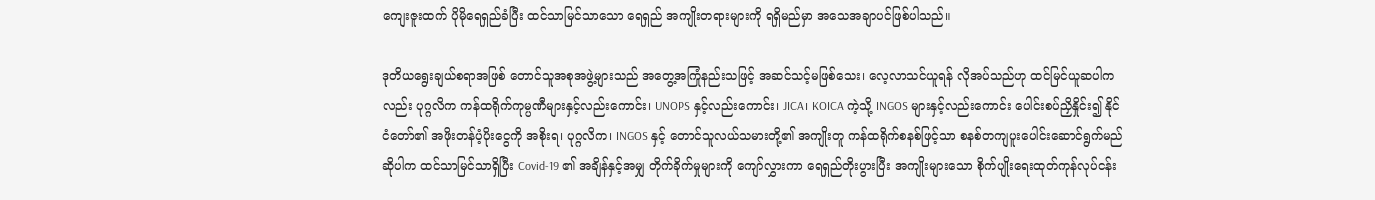ကျေးဇူးထက် ပိုမိုရေရှည်ခံပြီး ထင်သာမြင်သာသော ရေရှည် အကျိုးတရားများကို ရရှိမည်မှာ အသေအချာပင်ဖြစ်ပါသည်။

ဒုတိယရွေးချယ်စရာအဖြစ် တောင်သူအစုအဖွဲ့များသည် အတွေ့အကြုံနည်းသဖြင့် အဆင်သင့်မဖြစ်သေး၊ လေ့လာသင်ယူရန် လိုအပ်သည်ဟု ထင်မြင်ယူဆပါကလည်း ပုဂ္ဂလိက ကန်ထရိုက်ကုမ္ပဏီများနှင့်လည်းကောင်း၊ UNOPS နှင့်လည်းကောင်း၊ JICA၊ KOICA ကဲ့သို့ INGOS များနှင့်လည်းကောင်း ပေါင်းစပ်ညှိနှိုင်း၍ နိုင်ငံတော်၏ အဖိုးတန်ပံ့ပိုးငွေကို အစိုးရ၊ ပုဂ္ဂလိက၊ INGOS နှင့် တောင်သူလယ်သမားတို့၏ အကျိုးတူ ကန်ထရိုက်စနစ်ဖြင့်သာ စနစ်တကျပူးပေါင်းဆောင်ရွက်မည်ဆိုပါက ထင်သာမြင်သာရှိပြီး Covid-19 ၏ အချိန်နှင့်အမျှ တိုက်ခိုက်မှုများကို ကျော်လွှားကာ ရေရှည်တိုးပွားပြီး အကျိုးများသော စိုက်ပျိုးရေးထုတ်ကုန်လုပ်ငန်း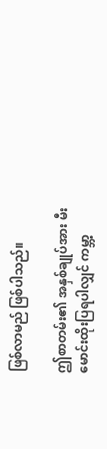ဖြစ်လာမည် ဖြစ်ပါသည်။

ဤစာတမ်း၏ အနှစ်ချုပ်အား မီးမောင်းထိုးပြရပါလျှင် ကမ္ဘာ့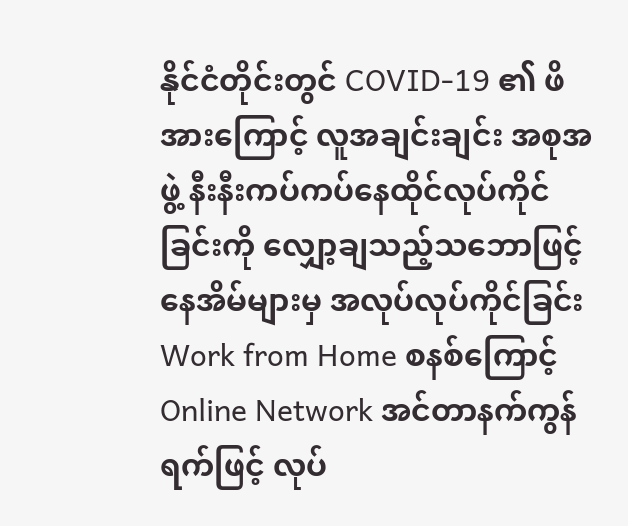နိုင်ငံတိုင်းတွင် COVID-19 ၏ ဖိအားကြောင့် လူအချင်းချင်း အစုအဖွဲ့ နီးနီးကပ်ကပ်နေထိုင်လုပ်ကိုင်ခြင်းကို လျှော့ချသည့်သဘောဖြင့် နေအိမ်များမှ အလုပ်လုပ်ကိုင်ခြင်း Work from Home စနစ်ကြောင့် Online Network အင်တာနက်ကွန်ရက်ဖြင့် လုပ်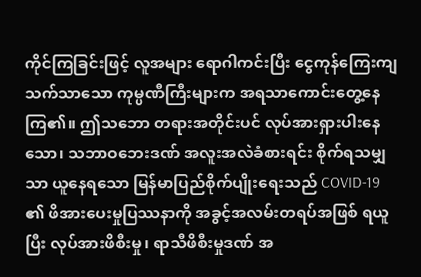ကိုင်ကြခြင်းဖြင့် လူအများ ရောဂါကင်းပြီး ငွေကုန်ကြေးကျသက်သာသော ကုမ္ပဏီကြီးများက အရသာကောင်းတွေ့နေကြ၏။ ဤသဘော တရားအတိုင်းပင် လုပ်အားရှားပါးနေသော၊ သဘာဝဘေးဒဏ် အလူးအလဲခံစားရင်း စိုက်ရသမျှသာ ယူနေရသော မြန်မာပြည်စိုက်ပျိုးရေးသည် COVID-19 ၏ ဖိအားပေးမှုပြဿနာကို အခွင့်အလမ်းတရပ်အဖြစ် ရယူပြီး လုပ်အားဖိစီးမှု၊ ရာသီဖိစီးမှုဒဏ် အ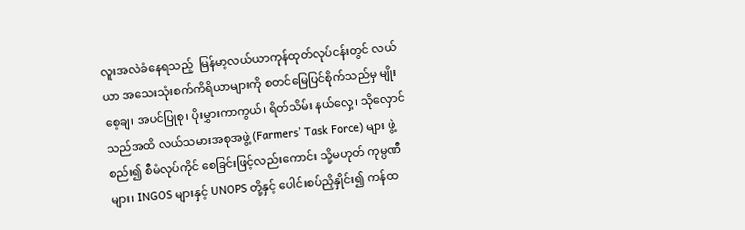လူးအလဲခံနေရသည့်  မြန်မာ့လယ်ယာကုန်ထုတ်လုပ်ငန်းတွင် လယ်ယာ အသေးသုံးစက်ကိရိယာများကို စတင်မြေပြင်စိုက်သည်မှ မျိုးစေ့ချ၊ အပင်ပြုစု၊ ပိုးမွှားကာကွယ်၊ ရိတ်သိမ်း နယ်လှေ့၊ သိုလှောင်သည်အထိ လယ်သမားအစုအဖွဲ့ (Farmers’ Task Force) များ ဖွဲ့စည်း၍ စီမံလုပ်ကိုင် စေခြင်းဖြင့်လည်းကောင်း သို့မဟုတ် ကုမ္ပဏီများ၊ INGOS များနှင့် UNOPS တို့နှင့် ပေါင်းစပ်ညှိနှိုင်း၍ ကန်ထ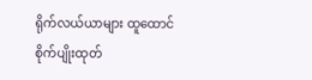ရိုက်လယ်ယာများ ထူထောင်စိုက်ပျိုးထုတ်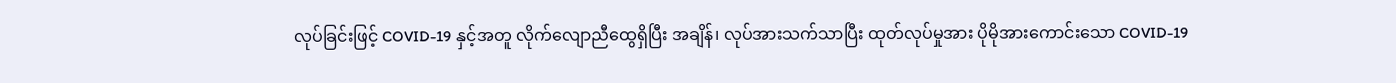လုပ်ခြင်းဖြင့် COVID-19 နှင့်အတူ လိုက်လျောညီထွေရှိပြီး အချိန်၊ လုပ်အားသက်သာပြီး ထုတ်လုပ်မှုအား ပိုမိုအားကောင်းသော COVID-19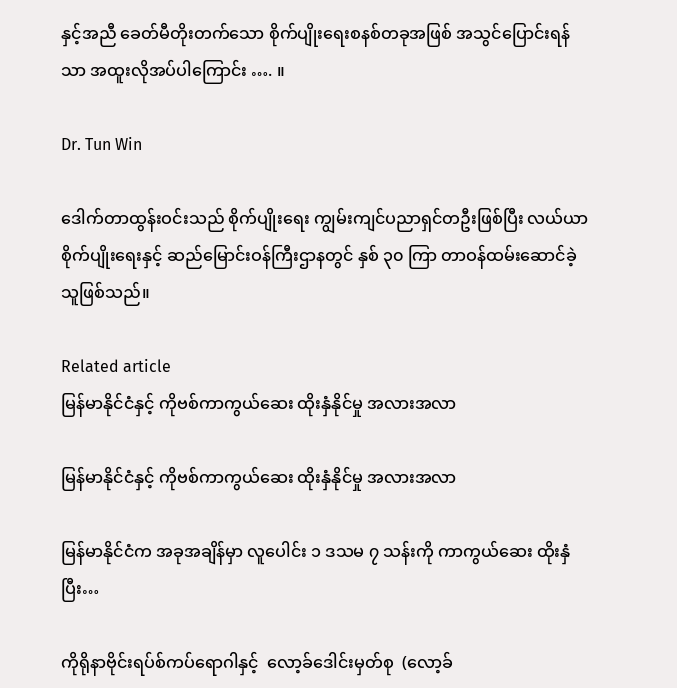နှင့်အညီ ခေတ်မီတိုးတက်သော စိုက်ပျိုးရေးစနစ်တခုအဖြစ် အသွင်ပြောင်းရန်သာ အထူးလိုအပ်ပါကြောင်း …. ။

Dr. Tun Win

ဒေါက်တာထွန်းဝင်းသည် စိုက်ပျိုးရေး ကျွမ်းကျင်ပညာရှင်တဦးဖြစ်ပြီး လယ်ယာစိုက်ပျိုးရေးနှင့် ဆည်မြောင်းဝန်ကြီးဌာနတွင် နှစ် ၃၀ ကြာ တာဝန်ထမ်းဆောင်ခဲ့သူဖြစ်သည်။

Related article
မြန်မာနိုင်ငံနှင့် ကိုဗစ်ကာကွယ်ဆေး ထိုးနှံနိုင်မှု အလားအလာ

မြန်မာနိုင်ငံနှင့် ကိုဗစ်ကာကွယ်ဆေး ထိုးနှံနိုင်မှု အလားအလာ

မြန်မာနိုင်ငံက အခုအချိန်မှာ လူပေါင်း ၁ ဒသမ ၇ သန်းကို ကာကွယ်ဆေး ထိုးနှံ ပြီး…

ကိုရိုနာဗိုင်းရပ်စ်ကပ်ရောဂါနှင့်  လော့ခ်ဒေါင်းမှတ်စု  (လော့ခ်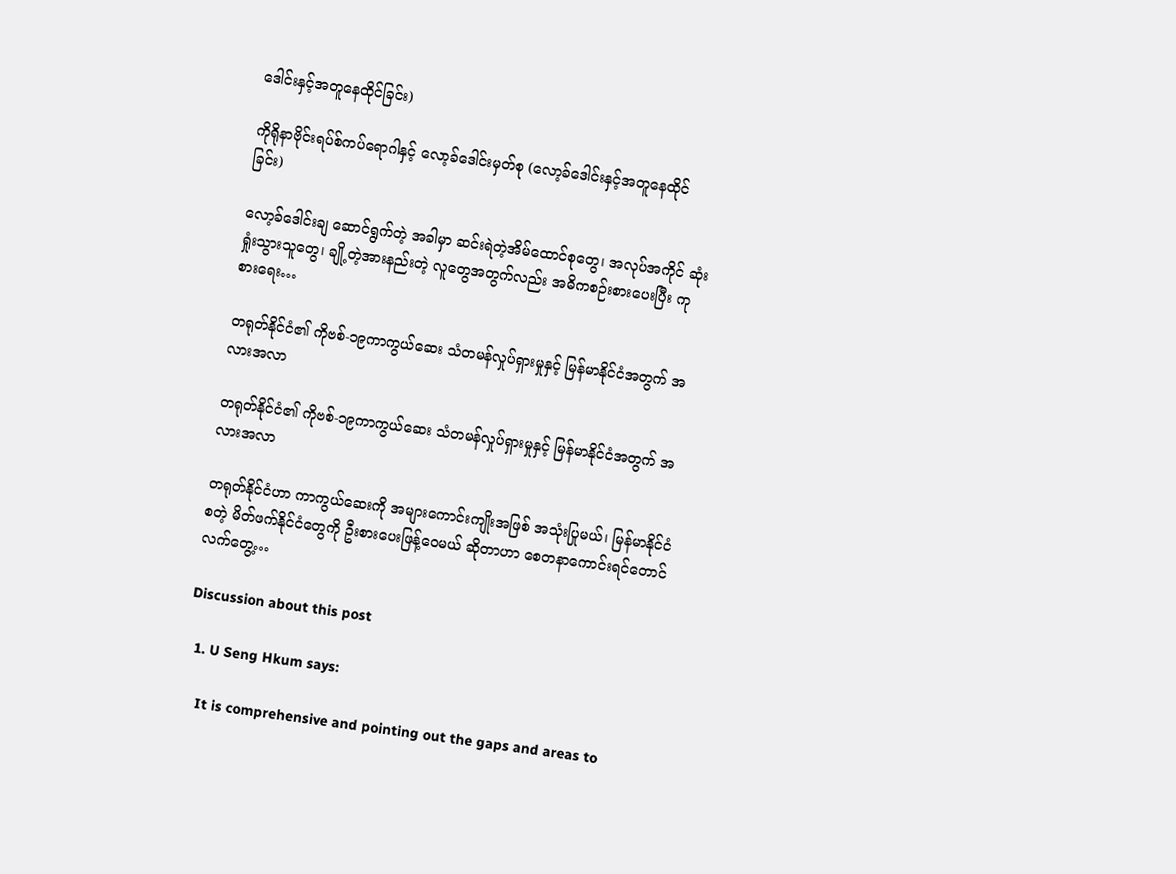ဒေါင်းနှင့်အတူနေထိုင်ခြင်း)

ကိုရိုနာဗိုင်းရပ်စ်ကပ်ရောဂါနှင့် လော့ခ်ဒေါင်းမှတ်စု (လော့ခ်ဒေါင်းနှင့်အတူနေထိုင်ခြင်း)

လော့ခ်ဒေါင်းချ ဆောင်ရွက်တဲ့ အခါမှာ ဆင်းရဲတဲ့အိမ်ထောင်စုတွေ၊ အလုပ်အကိုင် ဆုံးရှုံးသွားသူတွေ၊ ချို့တဲ့အားနည်းတဲ့ လူတွေအတွက်လည်း အဓိကစဉ်းစားပေးပြီး ကုစားရေး…

တရုတ်နိုင်ငံ၏ ကိုဗစ်-၁၉ကာကွယ်ဆေး သံတမန်လှုပ်ရှားမှုနှင့် မြန်မာနိုင်ငံအတွက် အလားအလာ

တရုတ်နိုင်ငံ၏ ကိုဗစ်-၁၉ကာကွယ်ဆေး သံတမန်လှုပ်ရှားမှုနှင့် မြန်မာနိုင်ငံအတွက် အလားအလာ

တရုတ်နိုင်ငံဟာ ကာကွယ်ဆေးကို အများကောင်းကျိုးအဖြစ် အသုံးပြုမယ်၊ မြန်မာနိုင်ငံစတဲ့ မိတ်ဖက်နိုင်ငံတွေကို ဦးစားပေးဖြန့်ဝေမယ် ဆိုတာဟာ စေတနာကောင်းရင်တောင် လက်တွေ့…

Discussion about this post

  1. U Seng Hkum says:

    It is comprehensive and pointing out the gaps and areas to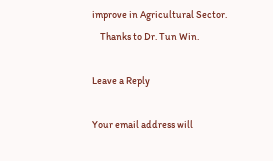improve in Agricultural Sector.
    Thanks to Dr. Tun Win.

Leave a Reply

Your email address will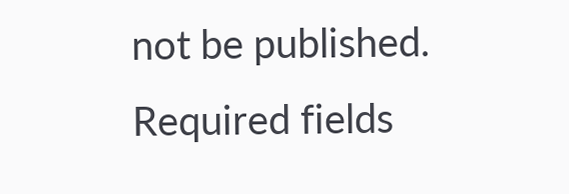not be published. Required fields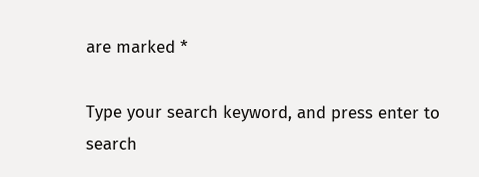are marked *

Type your search keyword, and press enter to search